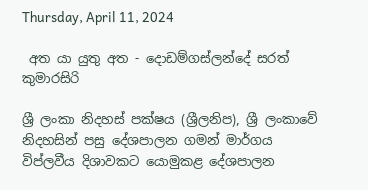Thursday, April 11, 2024

 අත යා යුතු අත - දොඩම්ගස්ලන්දේ සරත් කුමාරසිරි

ශ්‍රී ලංකා නිදහස් පක්ෂය (ශ්‍රීලනිප), ශ්‍රී ලංකාවේ නිදහසින් පසු දේශපාලන ගමන් මාර්ගය විප්ලවීය දිශාවකට යොමුකළ දේශපාලන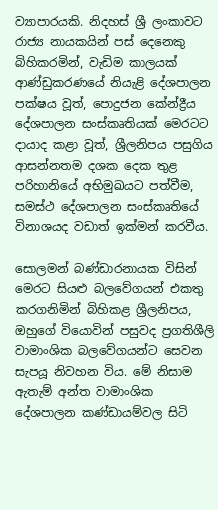ව්‍යාපාරයකි. නිදහස් ශ්‍රී ලංකාවට රාජ්‍ය නායකයින් පස් දෙනෙකු බිහිකරමින්, වැඩිම කාලයක් ආණ්ඩුකරණයේ නියැළි දේශපාලන පක්ෂය වූත්, පොදුජන කේන්ද්‍රීය දේශපාලන සංස්කෘතියක්‌ මෙරටට දායාද කළා වූත්, ශ්‍රීලනිපය පසුගිය ආසන්නතම දශක දෙක තුළ පරිහානියේ අභිමුඛයට පත්වීම, සමස්ථ දේශපාලන සංස්කෘතියේ විනාශයද වඩාත් ඉක්මන් කරවීය.

සොලමන් බණ්ඩාරනායක විසින් මෙරට සියළු බලවේගයන් එකතු කරගනිමින් බිහිකළ ශ්‍රීලනිපය, ඔහුගේ වියොවින් පසුවද ප්‍රගතිශීලි වාමාංශික බලවේගයන්ට සෙවන සැපයූ නිවහන විය. මේ නිසාම ඇතැම් අන්ත වාමාංශික දේශපාලන කණ්ඩායම්වල සිටි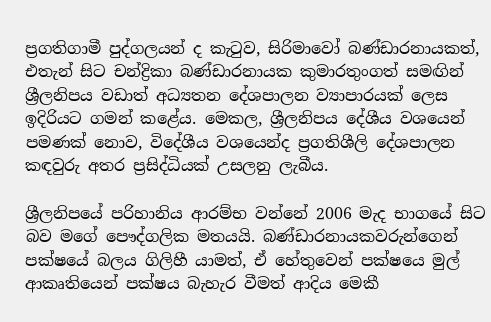ප්‍රගතිගාමී පුද්ගලයන් ද කැටුව, සිරිමාවෝ බණ්ඩාරනායකත්, එතැන් සිට චන්ද්‍රිකා බණ්ඩාරනායක කුමාරතුංගත් සමඟින් ශ්‍රීලනිපය වඩාත් අධ්‍යතන දේශපාලන ව්‍යාපාරයක්‌ ලෙස ඉදිරියට ගමන් කළේය. මෙකල, ශ්‍රීලනිපය දේශීය වශයෙන් පමණක් නොව, විදේශීය වශයෙන්ද ප්‍රගතිශීලි දේශපාලන කඳවුරු අතර ප්‍රසිද්ධියක් උසලනු ලැබීය.

ශ්‍රීලනිපයේ පරිහානිය ආරම්භ වන්නේ 2006 මැද භාගයේ සිට බව මගේ පෞද්ගලික මතයයි. බණ්ඩාරනායකවරුන්ගෙන් පක්ෂයේ බලය ගිලිහී යාමත්, ඒ හේතුවෙන් පක්ෂයෙ මුල් ආකෘතියෙන් පක්ෂය බැහැර වීමත් ආදිය මෙකී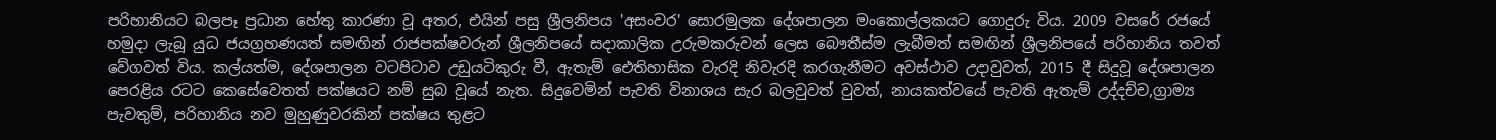පරිහානියට බලපෑ ප්‍රධාන හේතු කාරණා වූ අතර, එයින් පසු ශ්‍රීලනිපය 'අසංවර' සොරමුලක දේශපාලන මංකොල්ලකයට ගොදුරු විය. 2009 වසරේ රජයේ හමුදා ලැබූ යුධ ජයග්‍රහණයත් සමඟින් රාජපක්ෂවරුන් ශ්‍රීලනිපයේ සදාකාලික උරුමකරුවන් ලෙස බෞතීස්ම ලැබීමත් සමඟින් ශ්‍රීලනිපයේ පරිහානිය තවත් වේගවත් විය. කල්යත්ම, දේශපාලන වටපිටාව උඩුයටිකුරු වී, ඇතැම් ඓතිහාසික වැරදි නිවැරදි කරගැනීමට අවස්ථාව උදාවුවත්, 2015 දී සිදුවූ දේශපාලන පෙරළිය රටට කෙසේවෙතත් පක්ෂයට නම් සුබ වූයේ නැත. සිදුවෙමින් පැවති විනාශය සැර බලවුවත් වුවත්, නායකත්වයේ පැවති ඇතැම් උද්දච්ච,ග්‍රාම්‍ය පැවතුම්, පරිහානිය නව මුහුණුවරකින් පක්ෂය තුළට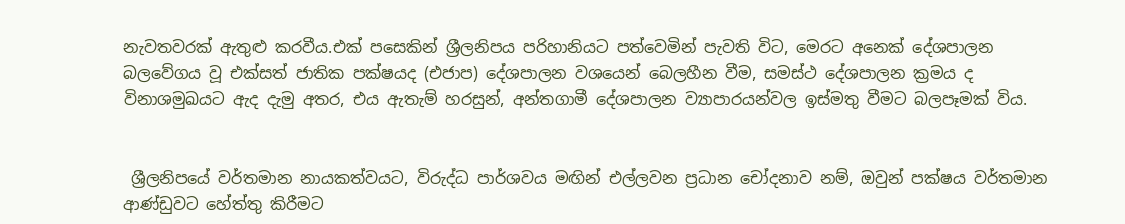නැවතවරක් ඇතුළු කරවීය.එක් පසෙකින් ශ්‍රීලනිපය පරිහානියට පත්වෙමින් පැවති විට, මෙරට අනෙක් දේශපාලන බලවේගය වූ එක්සත් ජාතික පක්ෂයද (එජාප) දේශපාලන වශයෙන් බෙලහීන වීම, සමස්ථ දේශපාලන ක්‍රමය ද විනාශමුඛයට ඇද දැමු අතර, එය ඇතැම් හරසුන්, අන්තගාමී දේශපාලන ව්‍යාපාරයන්වල ඉස්මතු වීමට බලපෑමක් විය.


 ශ්‍රීලනිපයේ වර්තමාන නායකත්වයට, විරුද්ධ පාර්ශවය මඟින් එල්ලවන ප්‍රධාන චෝදනාව නම්, ඔවුන් පක්ෂය වර්තමාන ආණ්ඩුවට හේත්තු කිරීමට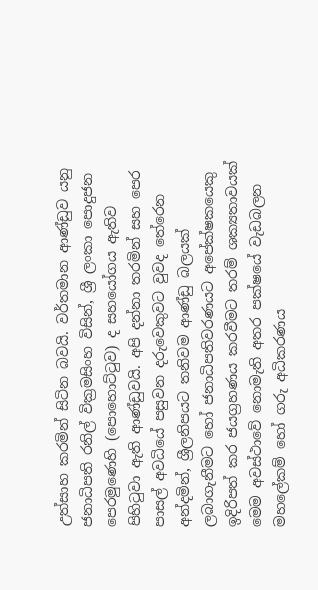උත්සාහ කරමින් සිටින බවයි. වර්තමාන ආණ්ඩුව යනු ජනාධිපති රනිල් වික්‍රමසිංහ විසින්, ශ්‍රී ලංකා පොදුජන පෙරමුණෙහි (පොහොට්ටුව) ද සහයෝගය ඇතිව පිහිටුවා ඇති ආණ්ඩුවයි. අපි දන්නා තරමින් සහ පෙර පාසල් අවධියේ පසුවන දරුවෙකුවට වුවද තේරෙන අන්දමින්, ශ්‍රීලනිපයට තනිවම ආණ්ඩු බලයක් ලබාගැනීමට හෝ ජනාධිපතිවරණයට අපේක්ෂකයෙකු ඉදිරිපත් කර ජයග්‍රහණය කරවීමට තරම් ශක්‍යතාවයක් මෙම අවස්ථාවේ නොමැති අතර පක්ෂයේ වැඩබලන මහලේකම් හෝ ගරු අධිකරණය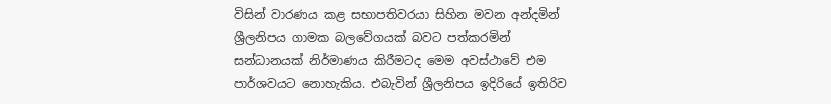විසින් වාරණය කළ සභාපතිවරයා සිහින මවන අන්දමින් ශ්‍රීලනිපය ගාමක බලවේගයක් බවට පත්කරමින් සන්ධානයක් නිර්මාණය කිරීමටද මෙම අවස්ථාවේ එම පාර්ශවයට නොහැකිය. එබැවින් ශ්‍රීලනිපය ඉදිරියේ ඉතිරිව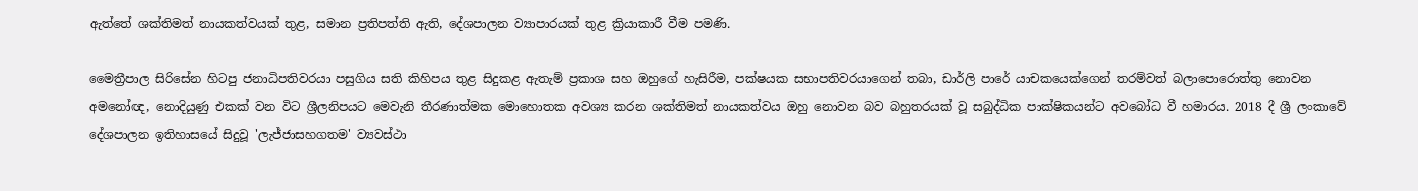ඇත්තේ ශක්තිමත් නායකත්වයක්‌ තුළ, සමාන ප්‍රතිපත්ති ඇති, දේශපාලන ව්‍යාපාරයක්‌ තුළ ක්‍රියාකාරී වීම පමණි.

මෛත්‍රීපාල සිරිසේන හිටපු ජනාධිපතිවරයා පසුගිය සති කිහිපය තුළ සිදුකළ ඇතැම් ප්‍රකාශ සහ ඔහුගේ හැසිරීම, පක්ෂයක සභාපතිවරයාගෙන් තබා, ඩාර්ලි පාරේ යාචකයෙක්ගෙන් තරම්වත් බලාපොරොත්තු නොවන අමනෝඥ, නොදියුණු එකක්‌ වන විට ශ්‍රීලනිපයට මෙවැනි තීරණාත්මක මොහොතක අවශ්‍ය කරන ශක්තිමත් නායකත්වය ඔහු නොවන බව බහුතරයක් වූ සබුද්ධික පාක්ෂිකයන්ට අවබෝධ වී හමාරය. 2018 දී ශ්‍රී ලංකාවේ දේශපාලන ඉතිහාසයේ සිදුවූ 'ලැජ්ජාසහගතම' ව්‍යවස්ථා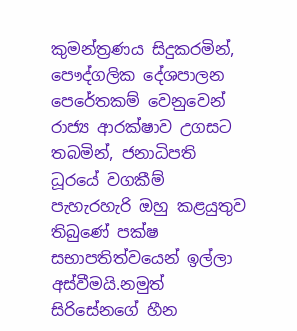කුමන්ත්‍රණය සිදුකරමින්, පෞද්ගලික දේශපාලන පෙරේතකම් වෙනුවෙන් රාජ්‍ය ආරක්ෂාව උගසට තබමින්, ජනාධිපති ධූරයේ වගකීම් පැහැරහැරි ඔහු කළයුතුව තිබුණේ පක්ෂ සභාපතිත්වයෙන් ඉල්ලා අස්වීමයි.නමුත් සිරිසේනගේ හීන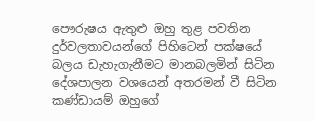පෞරුෂය ඇතුළු ඔහු තුළ පවතින දුර්වලතාවයන්ගේ පිහිටෙන් පක්ෂයේ බලය ඩැහැගැනීමට මානබලමින් සිටින දේශපාලන වශයෙන් අතරමන් වී සිටින කණ්ඩායම් ඔහුගේ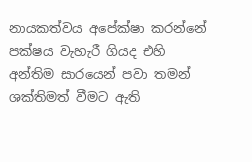නායකත්වය අපේක්ෂා කරන්නේ පක්ෂය වැහැරී ගියද එහි අන්තිම සාරයෙන් පවා තමන් ශක්තිමත් වීමට ඇති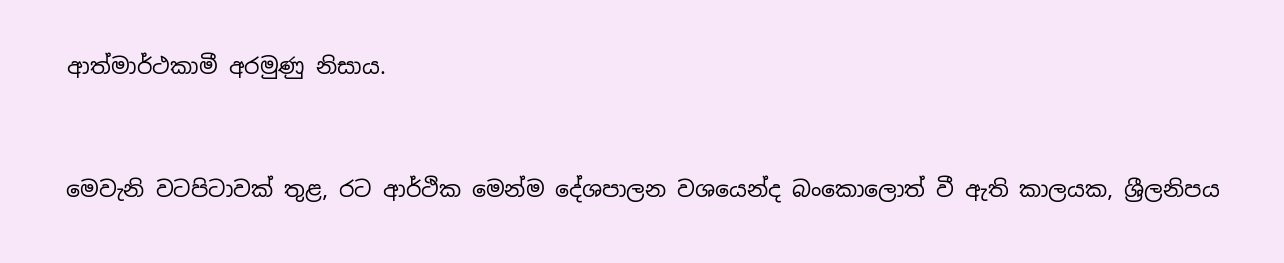ආත්මාර්ථකාමී අරමුණු නිසාය.


මෙවැනි වටපිටාවක් තුළ, රට ආර්ථික මෙන්ම දේශපාලන වශයෙන්ද බංකොලොත් වී ඇති කාලයක, ශ්‍රීලනිපය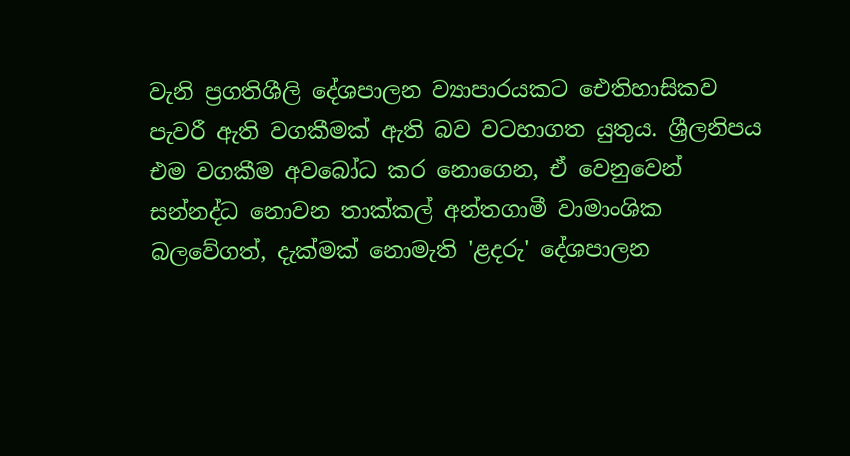වැනි ප්‍රගතිශීලි දේශපාලන ව්‍යාපාරයකට ඓතිහාසිකව පැවරී ඇති වගකීමක් ඇති බව වටහාගත යුතුය. ශ්‍රීලනිපය එම වගකීම අවබෝධ කර නොගෙන, ඒ වෙනුවෙන් සන්නද්ධ නොවන තාක්කල් අන්තගාමී වාමාංශික බලවේගත්, දැක්මක් නොමැති 'ළදරු' දේශපාලන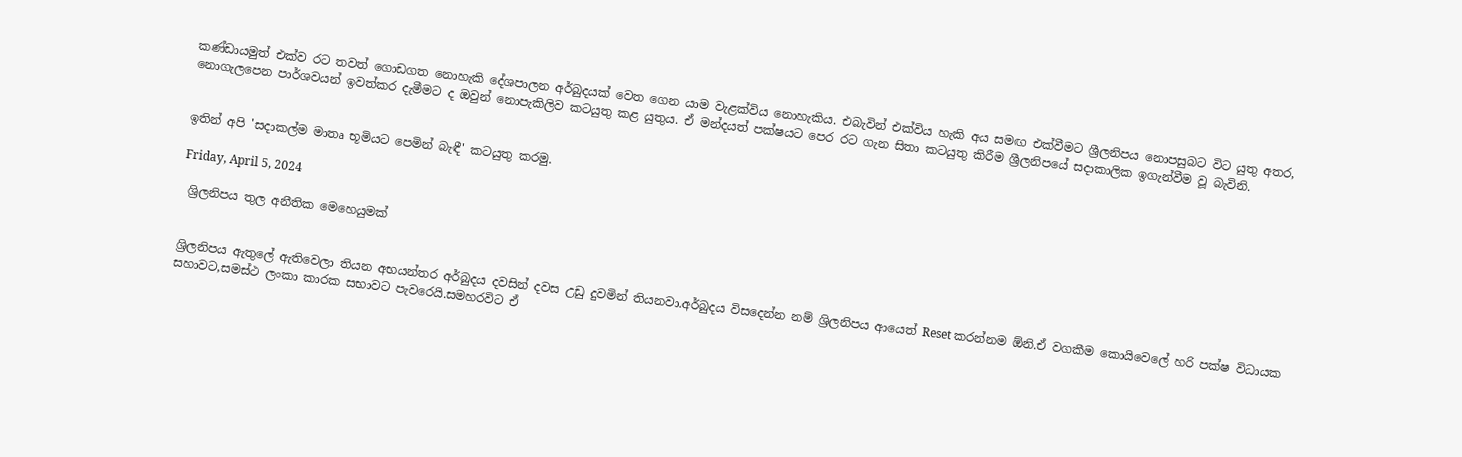කණ්ඩායමුත් එක්ව රට තවත් ගොඩගත නොහැකි දේශපාලන අර්බුදයක් වෙත ගෙන යාම වැළක්විය නොහැකිය. එබැවින් එක්විය හැකි අය සමඟ එක්වීමට ශ්‍රීලනිපය නොපසුබට විට යුතු අතර, නොගැලපෙන පාර්ශවයන් ඉවත්කර දැමීමට ද ඔවුන් නොපැකිලිව කටයුතු කළ යුතුය. ඒ මන්දයත් පක්ෂයට පෙර රට ගැන සිතා කටයුතු කිරීම ශ්‍රීලනිපයේ සදාකාලික ඉගැන්වීම වූ බැවිනි.


ඉතින් අපි 'සදාකල්ම මාතෘ භූමියට පෙමින් බැඳී' කටයුතු කරමු.

Friday, April 5, 2024

 ශ්‍රිලනිපය තුල අනීතික මෙහෙයුමක්


ශ්‍රිලනිපය ඇතුලේ ඇතිවෙලා තියන අභයන්තර අර්බුදය දවසින් දවස උඩු දුවමින් තියනවා.අර්බුදය විසදෙන්න නම් ශ්‍රිලනිපය ආයෙත් Reset කරන්නම ඕනි.ඒ වගකීම කොයිවෙලේ හරි පක්ෂ විධායක සහාවට,සමස්ථ ලංකා කාරක සභාවට පැවරෙයි.සමහරවිට ඒ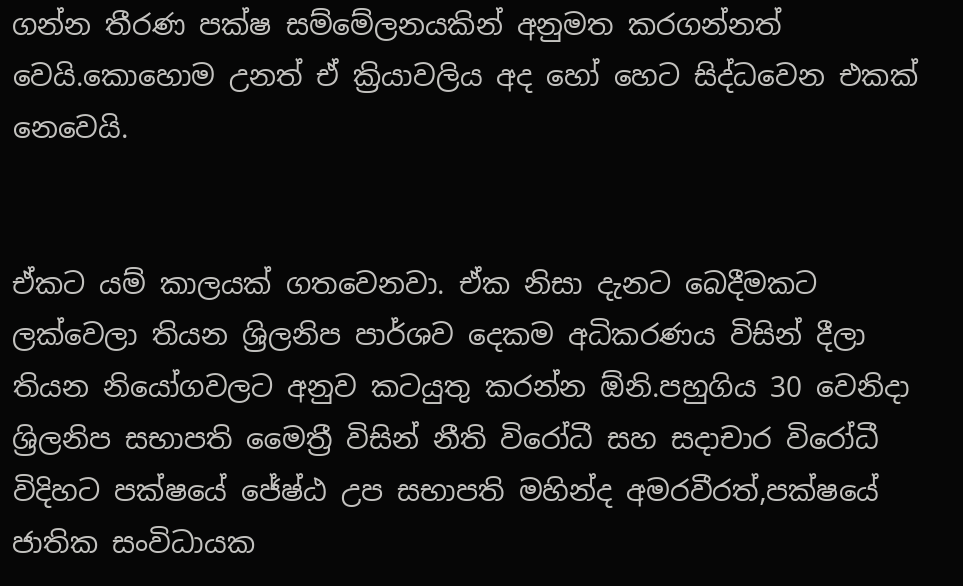ගන්න තීරණ පක්ෂ සම්මේලනයකින් අනුමත කරගන්නත් වෙයි.කොහොම උනත් ඒ ක්‍රියාවලිය අද හෝ හෙට සිද්ධවෙන එකක් නෙවෙයි.


ඒකට යම් කාලයක් ගතවෙනවා. ඒක නිසා දැනට බෙදීමකට ලක්වෙලා තියන ශ්‍රිලනිප පාර්ශව දෙකම අධිකරණය විසින් දීලා තියන නියෝගවලට අනුව කටයුතු කරන්න ඕනි.පහුගිය 30 වෙනිදා ශ්‍රිලනිප සභාපති මෛත්‍රී විසින් නීති විරෝධී සහ සදාචාර විරෝධී විදිහට පක්ෂයේ ජේෂ්ඨ උප සභාපති මහින්ද අමරවීරත්,පක්ෂයේ ජාතික සංවිධායක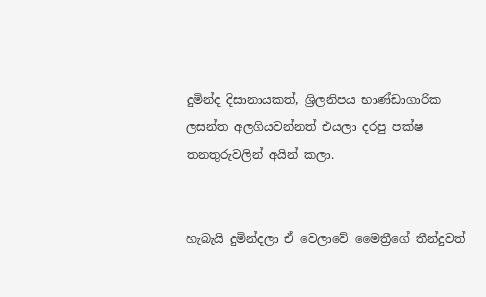දුමින්ද දිසානායකත්, ශ්‍රිලනිපය භාණ්ඩාගාරික ලසන්ත අලගියවන්නත් එයලා දරපු පක්ෂ තනතුරුවලින් අයින් කලා.


හැබැයි දුමින්දලා ඒ වෙලාවේ මෛත්‍රීගේ තීන්දුවත්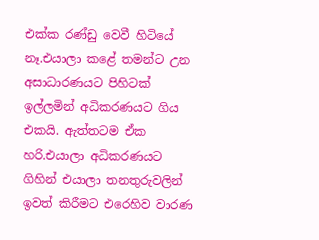එක්ක රණ්ඩු වෙවී හිටියේ නෑ.එයාලා කළේ තමන්ට උන අසාධාරණයට පිහිටක් ඉල්ලමින් අධිකරණයට ගිය එකයි. ඇත්තටම ඒක හරි.එයාලා අධිකරණයට ගිහින් එයාලා තනතුරුවලින් ඉවත් කිරීමට එරෙහිව වාරණ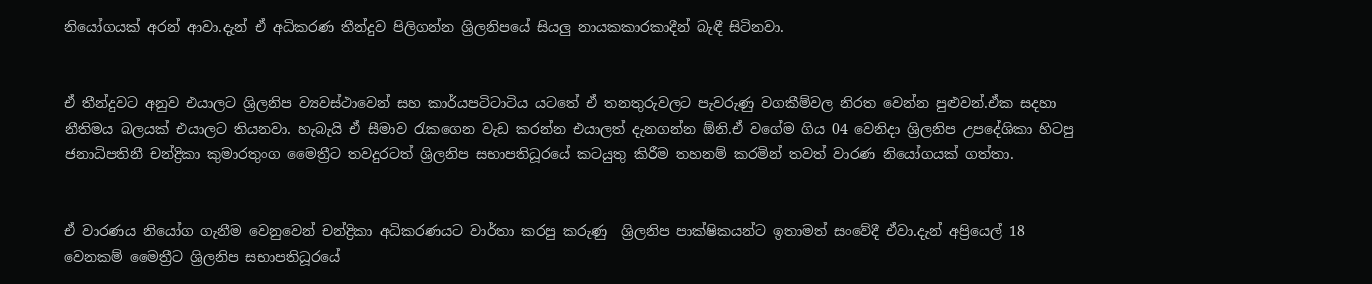නියෝගයක් අරන් ආවා.දැන් ඒ අධිකරණ තීන්දුව පිලිගන්න ශ්‍රිලනිපයේ සියලු නායකකාරකාදීන් බැඳී සිටිනවා.


ඒ තීන්දුවට අනුව එයාලට ශ්‍රිලනිප ව්‍යවස්ථාවෙන් සහ කාර්යපටිටාටිය යටතේ ඒ තනතුරුවලට පැවරුණු වගකීම්වල නිරත වෙන්න පුළුවන්.ඒක සදහා නීතිමය බලයක් එයාලට තියනවා. හැබැයි ඒ සීමාව රැකගෙන වැඩ කරන්න එයාලත් දැනගන්න ඕනි.ඒ වගේම ගිය 04 වෙනිදා ශ්‍රිලනිප උපදේශිකා හිටපු ජනාධිපතිනී චන්ද්‍රිකා කුමාරතුංග මෛත්‍රීට තවදුරටත් ශ්‍රිලනිප සභාපතිධූරයේ කටයුතු කිරීම තහනම් කරමින් තවත් වාරණ නියෝගයක් ගත්තා.


ඒ වාරණය නියෝග ගැනීම වෙනුවෙන් චන්ද්‍රිකා අධිකරණයට වාර්තා කරපු කරුණු  ශ්‍රිලනිප පාක්ෂිකයන්ට ඉතාමත් සංවේදී ඒවා.දැන් අප්‍රියෙල් 18 වෙනකම් මෛත්‍රීට ශ්‍රිලනිප සභාපතිධූරයේ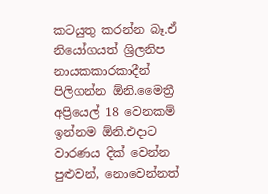කටයුතු කරන්න බෑ.ඒ නියෝගයත් ශ්‍රිලනිප නායකකාරකාදීන් පිලිගන්න ඕනි.මෛත්‍රී අප්‍රියෙල් 18 වෙනකම් ඉන්නම ඕනි.එදාට වාරණය දික් වෙන්න පුළුවන්, නොවෙන්නත්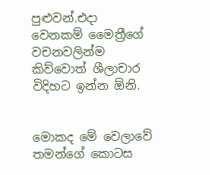පුළුවන්.එදා වෙනකම් මෛත්‍රීගේ වචනවලින්ම කිව්වොත් ශීලාචාර විදිහට ඉන්න ඕනි.


මොකද මේ වෙලාවේ තමන්ගේ කොටස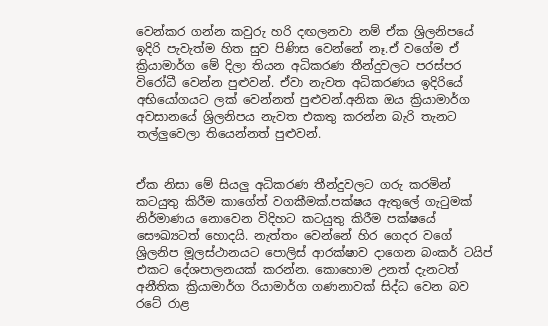වෙන්කර ගන්න කවුරු හරි දඟලනවා නම් ඒක ශ්‍රිලනිපයේ ඉදිරි පැවැත්ම හිත සුව පිණිස වෙන්නේ නෑ.ඒ වගේම ඒ ක්‍රියාමාර්ග මේ දිලා තියන අධිකරණ තීන්දුවලට පරස්පර විරෝධී වෙන්න පුළුවන්. ඒවා නැවත අධිකරණය ඉදිරියේ අභියෝගයට ලක් වෙන්නත් පුළුවන්.අනික ඔය ක්‍රියාමාර්ග අවසානයේ ශ්‍රිලනිපය නැවත එකතු කරන්න බැරි තැනට තල්ලුවෙලා තියෙන්නත් පුළුවන්.


ඒක නිසා මේ සියලු අධිකරණ තීන්දුවලට ගරු කරමින් කටයුතු කිරීම කාගේත් වගකීමක්.පක්ෂය ඇතුලේ ගැටුමක් නිර්මාණය නොවෙන විදිහට කටයුතු කිරීම පක්ෂයේ සෞඛ්‍යටත් හොදයි. නැත්තං වෙන්නේ හිර ගෙදර වගේ ශ්‍රිලනිප මූලස්ථානයට පොලිස් ආරක්ෂාව දාගෙන බංකර් ටයිප් එකට දේශපාලනයක් කරන්න. කොහොම උනත් දැනටත් අනීතික ක්‍රියාමාර්ග ‍රියාමාර්ග ගණනාවක් සිද්ධ වෙන බව රටේ රාළ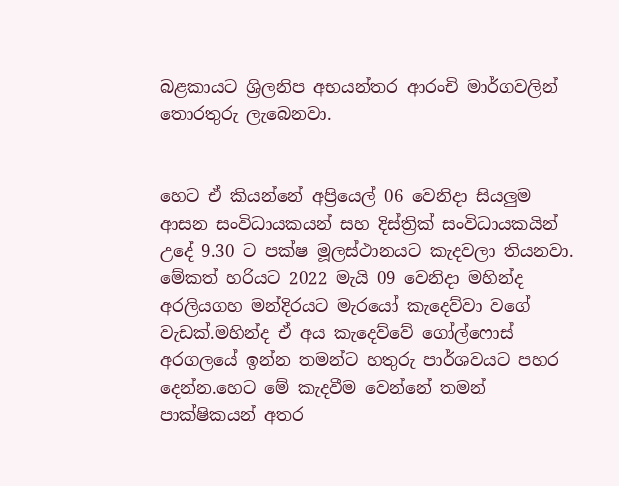බළකායට ශ්‍රිලනිප අභයන්තර ආරංචි මාර්ගවලින් තොරතුරු ලැබෙනවා.


හෙට ඒ කියන්නේ අප්‍රියෙල් 06 වෙනිදා සියලුම ආසන සංවිධායකයන් සහ දිස්ත්‍රික් සංවිධායකයින් උදේ 9.30 ට පක්ෂ මූලස්ථානයට කැදවලා තියනවා. මේකත් හරියට 2022 මැයි 09 වෙනිදා මහින්ද අරලියගහ මන්දිරයට මැරයෝ කැදෙව්වා වගේ වැඩක්.මහින්ද ඒ අය කැදෙව්වේ ගෝල්ෆොස් අරගලයේ ඉන්න තමන්ට හතුරු පාර්ශවයට පහර දෙන්න.හෙට මේ කැදවීම වෙන්නේ තමන් පාක්ෂිකයන් අතර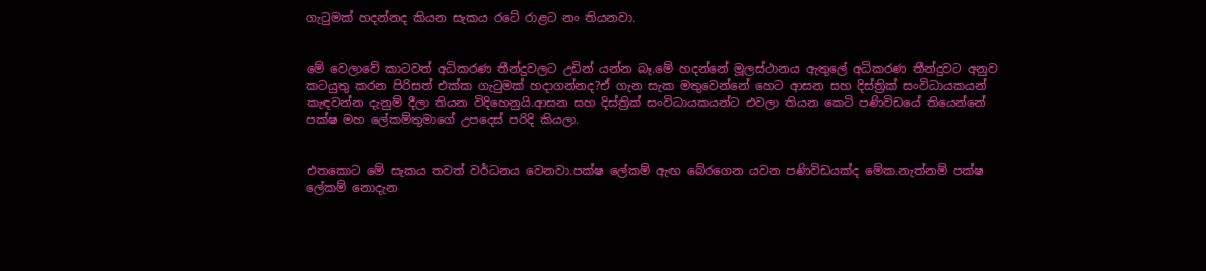ගැටුමක් හදන්නද කියන සැකය රටේ රාළට නං තියනවා.


මේ වෙලාවේ කාටවත් අධිකරණ තීන්දුවලට උඩින් යන්න බෑ.මේ හදන්නේ මූලස්ථානය ඇතුලේ අධිකරණ තීන්දුවට අනුව කටයුතු කරන පිරිසත් එක්ක ගැටුමක් හදාගන්නද?ඒ ගැන සැක මතුවෙන්නේ හෙට ආසන සහ දිස්ත්‍රික් සංවිධායකයන් කැඳවන්න දැනුම් දීලා තියන විදිහෙනුයි.ආසන සහ දිස්ත්‍රික් සංවිධායකයන්ට එවලා තියන කෙටි පණිවිඩයේ තියෙන්නේ පක්ෂ මහ ලේකම්තුමාගේ උපදෙස් පරිදි කියලා.


එතකොට මේ සැකය තවත් වර්ධනය වෙනවා.පක්ෂ ලේකම් ඇඟ බේරගෙන යවන පණිවිඩයක්ද මේක.නැත්නම් පක්ෂ ලේකම් නොදැන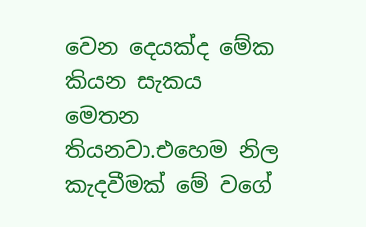වෙන දෙයක්ද මේක කියන සැකය මෙතන තියනවා.එහෙම නිල කැදවීමක් මේ වගේ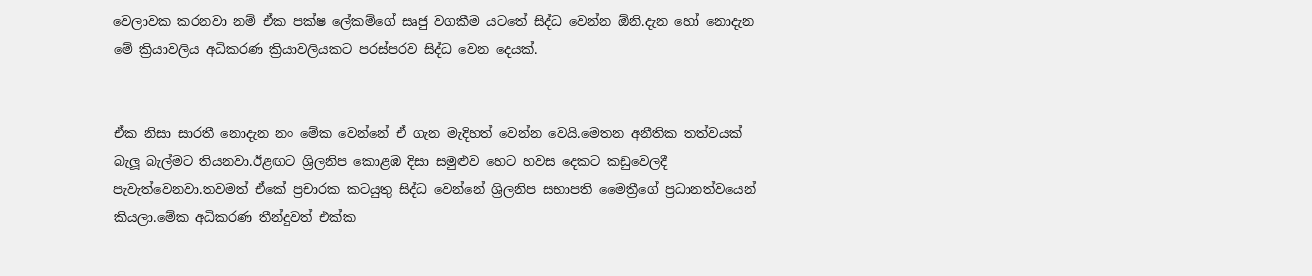වෙලාවක කරනවා නම් ඒක පක්ෂ ලේකම්ගේ සෘජු වගකීම යටතේ සිද්ධ වෙන්න ඕනි.දැන හෝ නොදැන මේ ක්‍රියාවලිය අධිකරණ ක්‍රියාවලියකට පරස්පරව සිද්ධ වෙන දෙයක්.


ඒක නිසා සාරතී නොදැන නං මේක වෙන්නේ ඒ ගැන මැදිහත් වෙන්න වෙයි.මෙතන අනීතික තත්වයක් බැලූ බැල්මට තියනවා.ඊළඟට ශ්‍රිලනිප කොළඹ දිසා සමුළුව හෙට හවස දෙකට කඩුවෙලදී පැවැත්වෙනවා.තවමත් ඒකේ ප්‍රචාරක කටයුතු සිද්ධ වෙන්නේ ශ්‍රිලනිප සභාපති මෛත්‍රීගේ ප්‍රධානත්වයෙන් කියලා.මේක අධිකරණ තීන්දුවත් එක්ක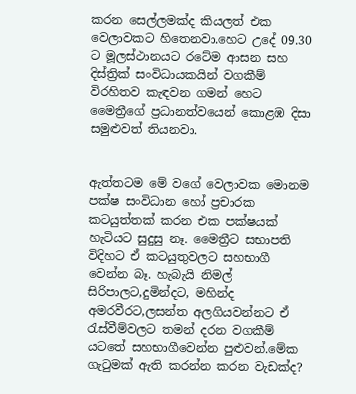කරන සෙල්ලමක්ද කියලත් එක වෙලාවකට හිතෙනවා.හෙට උදේ 09.30 ට මූලස්ථානයට රටේම ආසන සහ දිස්ත්‍රික් සංවිධායකයින් වගකීම් විරහිතව කැඳවන ගමන් හෙට මෛත්‍රීගේ ප්‍රධානත්වයෙන් කොළඹ දිසා සමුළුවත් තියනවා.


ඇත්තටම මේ වගේ වෙලාවක මොනම පක්ෂ සංවිධාන හෝ ප්‍රචාරක කටයුත්තක් කරන එක පක්ෂයක් හැටියට සුදුසු නෑ. මෛත්‍රීට සභාපති විදිහට ඒ කටයුතුවලට සහභාගී වෙන්න බෑ. හැබැයි නිමල් සිරිපාලට,දුමින්දට, මහින්ද අමරවීරට,ලසන්ත අලගියවන්නට ඒ රැස්වීම්වලට තමන් දරන වගකීම් යටතේ සහභාගීවෙන්න පුළුවන්.මේක ගැටුමක් ඇති කරන්න කරන වැඩක්ද?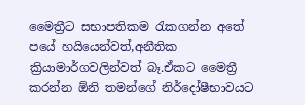මෛත්‍රීට සභාපතිකම රැකගන්න අතේ පයේ හයියෙන්වත්,අනීතික ක්‍රියාමාර්ගවලින්වත් බෑ.ඒකට මෛත්‍රී කරන්න ඕනි තමන්ගේ නිර්දෝෂීභාවයට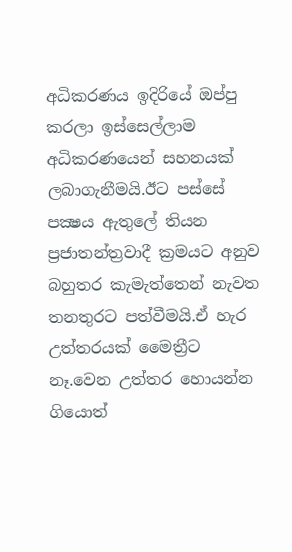අධිකරණය ඉදිරියේ ඔප්පු කරලා ඉස්සෙල්ලාම අධිකරණයෙන් සහනයක් ලබාගැනීමයි.ඊට පස්සේ පක්‍ෂය ඇතුලේ තියන ප්‍රජාතන්ත්‍රවාදී ක්‍රමයට අනුව බහුතර කැමැත්තෙන් නැවත තනතුරට පත්වීමයි.ඒ හැර උත්තරයක් මෛත්‍රීට නෑ.වෙන උත්තර හොයන්න ගියොත්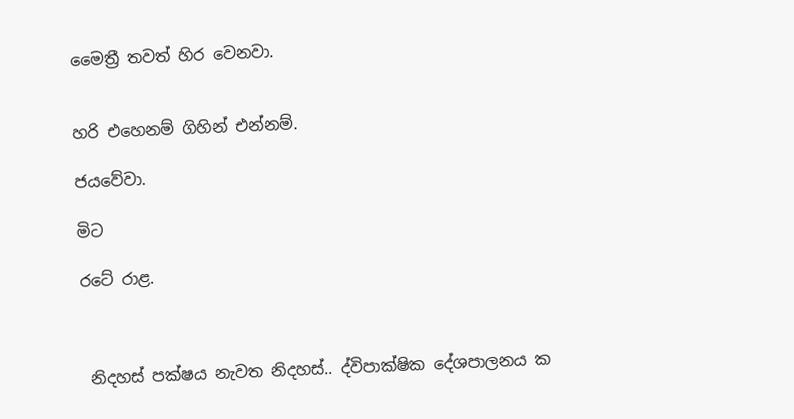මෛත්‍රී තවත් හිර වෙනවා.


හරි එහෙනම් ගිහින් එන්නම්.

ජයවේවා.

මිට

රටේ රාළ.



 නිදහස් පක්ෂය නැවත නිදහස්.. ද්විපාක්ෂික දේශපාලනය ක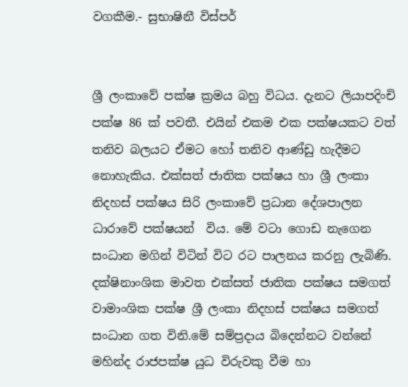වගකීම.- සුභාෂිනී විස්පර්


ශ්‍රී ලංකාවේ පක්ෂ ක්‍රමය බහු විධය. දැනට ලියාපදිංචි පක්ෂ 86 ක් පවතී. එයින් එකම එක පක්ෂයකට වත් තනිව බලයට ඒමට හෝ තනිව ආණ්ඩු හැදීමට නොහැකිය. එක්සත් ජාතික පක්ෂය හා ශ්‍රී ලංකා නිදහස් පක්ෂය සිරි ලංකාවේ ප්‍රධාන දේශපාලන ධාරාවේ පක්ෂයන්  විය. මේ වටා ගොඩ නැගෙන සංධාන මගින් විටින් විට රට පාලනය කරනු ලැබිණි. දක්ෂිනාංශික මාවත එක්සත් ජාතික පක්ෂය සමගත් වාමාංශික පක්ෂ ශ්‍රී ලංකා නිදහස් පක්ෂය සමගත් සංධාන ගත විනි.මේ සම්ප්‍රදාය බිදෙන්නට වන්නේ මහින්ද රාජපක්ෂ යුධ විරුවකු වීම හා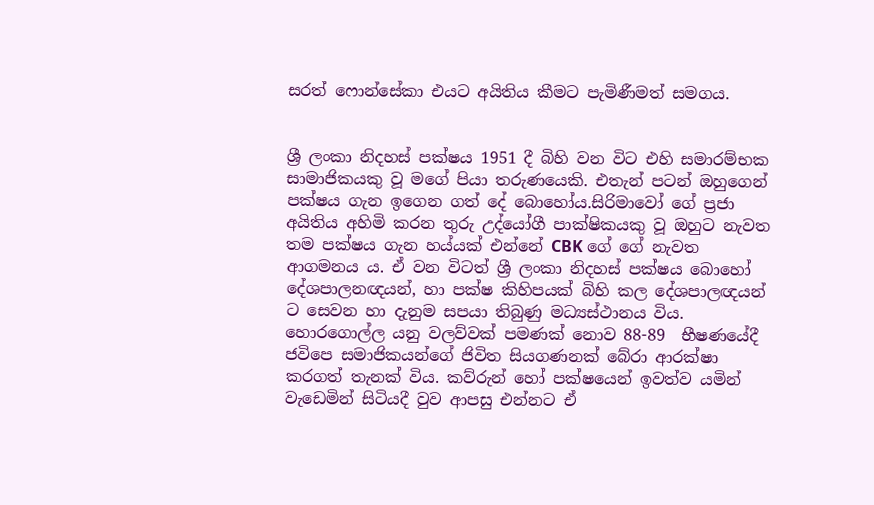සරත් ෆොන්සේකා එයට අයිතිය කීමට පැමිණීමත් සමගය.


ශ්‍රී ලංකා නිදහස් පක්ෂය 1951 දී බිහි වන විට එහි සමාරම්භක සාමාජිකයකු වූ මගේ පියා තරුණයෙකි. එතැන් පටන් ඔහුගෙන් පක්ෂය ගැන ඉගෙන ගත් දේ බොහෝය.සිරිමාවෝ ගේ ප්‍රජා අයිතිය අහිමි කරන තුරු උද්යෝගී පාක්ෂිකයකු වූ ඔහුට නැවත තම පක්ෂය ගැන හය්යක් එන්නේ CBK ගේ ගේ නැවත ආගමනය ය. ඒ වන විටත් ශ්‍රී ලංකා නිදහස් පක්ෂය බොහෝ දේශපාලනඥයන්, හා පක්ෂ කිහිපයක් බිහි කල දේශපාලඥයන් ට සෙවන හා දැනුම සපයා තිබුණු මධ්‍යස්ථානය විය. හොරගොල්ල යනු වලව්වක් පමණක් නොව 88-89  භීෂණයේදී ජවිපෙ සමාජිකයන්ගේ ජිවිත සියගණනක් බේරා ආරක්ෂා කරගත් තැනක් විය. කව්රුන් හෝ පක්ෂයෙන් ඉවත්ව යමින් වැඩෙමින් සිටියදී වුව ආපසු එන්නට ඒ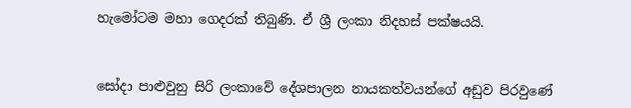හැමෝටම මහා ගෙදරක් තිබුණි. ඒ ශ්‍රී ලංකා නිදහස් පක්ෂයයි.


සෝදා පාළුවුනු සිරි ලංකාවේ දේශපාලන නායකත්වයන්ගේ අඩුව පිරවුණේ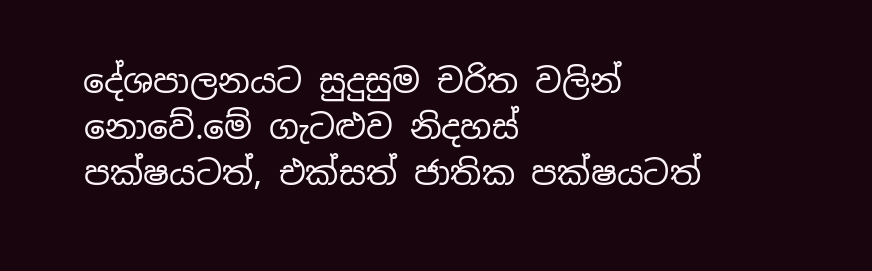දේශපාලනයට සුදුසුම චරිත වලින් නොවේ.මේ ගැටළුව නිදහස් පක්ෂයටත්, එක්සත් ජාතික පක්ෂයටත්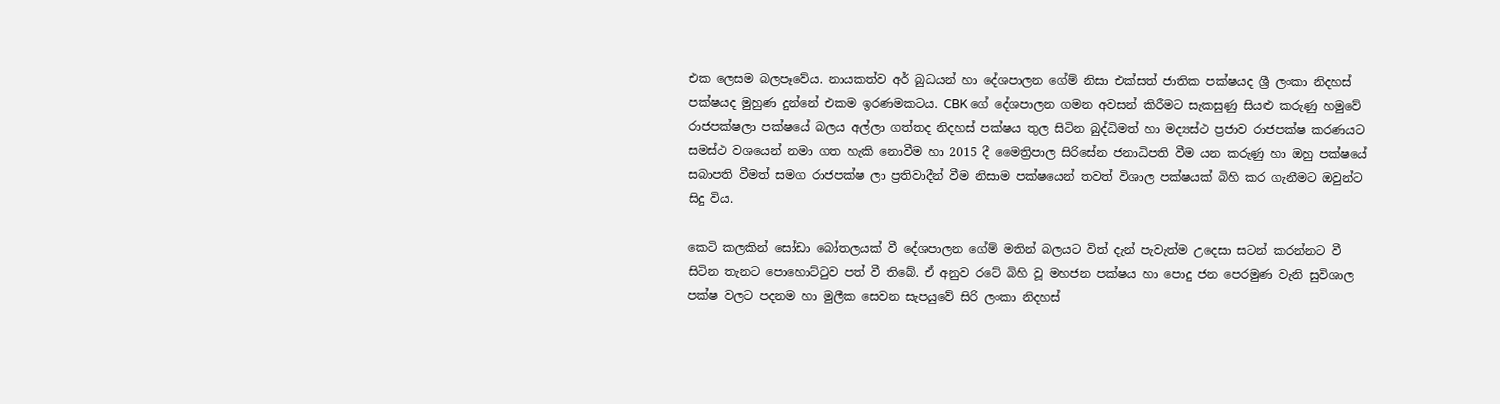එක ලෙසම බලපෑවේය. නායකත්ව අර් බුධයන් හා දේශපාලන ගේම් නිසා එක්සත් ජාතික පක්ෂයද ශ්‍රී ලංකා නිදහස් පක්ෂයද මුහුණ දුන්නේ එකම ඉරණමකටය. CBK ගේ දේශපාලන ගමන අවසන් කිරීමට සැකසුණු සියළු කරුණු හමුවේ රාජපක්ෂලා පක්ෂයේ බලය අල්ලා ගත්තද නිදහස් පක්ෂය තුල සිටින බුද්ධිමත් හා මද්‍යස්ථ ප්‍රජාව රාජපක්ෂ කරණයට සමස්ථ වශයෙන් නමා ගත හැකි නොවීම හා 2015 දී මෛත්‍රිපාල සිරිසේන ජනාධිපති වීම යන කරුණු හා ඔහු පක්ෂයේ සබාපති වීමත් සමග රාජපක්ෂ ලා ප්‍රතිවාදීන් වීම නිසාම පක්ෂයෙන් තවත් විශාල පක්ෂයක් බිහි කර ගැනීමට ඔවුන්ට සිදු විය.

කෙටි කලකින් සෝඩා බෝතලයක් වී දේශපාලන ගේම් මතින් බලයට විත් දැන් පැවැත්ම උදෙසා සටන් කරන්නට වී සිටින තැනට පොහොට්ටුව පත් වී තිබේ. ඒ අනුව රටේ බිහි වූ මහජන පක්ෂය හා පොදු ජන පෙරමුණ වැනි සුවිශාල පක්ෂ වලට පදනම හා මුලීක සෙවන සැපයුවේ සිරි ලංකා නිදහස්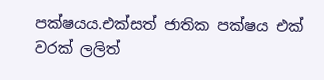පක්ෂයය.එක්සත් ජාතික පක්ෂය එක් වරක් ලලිත්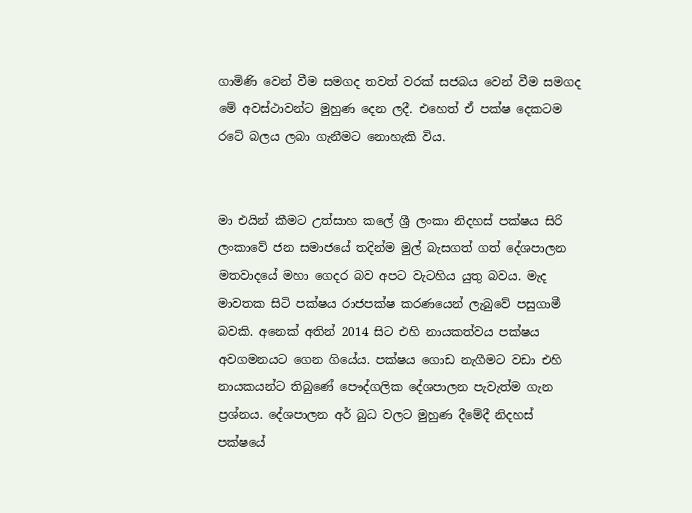ගාමිණි වෙන් වීම සමගද තවත් වරක් සජබය වෙන් වීම සමගද මේ අවස්ථාවන්ට මුහුණ දෙන ලදී. එහෙත් ඒ පක්ෂ දෙකටම රටේ බලය ලබා ගැනීමට නොහැකි විය.


මා එයින් කීමට උත්සාහ කලේ ශ්‍රී ලංකා නිදහස් පක්ෂය සිරි ලංකාවේ ජන සමාජයේ තදින්ම මුල් බැසගත් ගත් දේශපාලන මතවාදයේ මහා ගෙදර බව අපට වැටහිය යුතු බවය. මැද මාවතක සිටි පක්ෂය රාජපක්ෂ කරණයෙන් ලැබුවේ පසුගාමී බවකි. අනෙක් අතින් 2014 සිට එහි නායකත්වය පක්ෂය අවගමනයට ගෙන ගියේය. පක්ෂය ගොඩ නැගීමට වඩා එහි නායකයන්ට තිබුණේ පෞද්ගලික දේශපාලන පැවැත්ම ගැන ප්‍රශ්නය. දේශපාලන අර් බුධ වලට මුහුණ දීමේදී නිදහස් පක්ෂයේ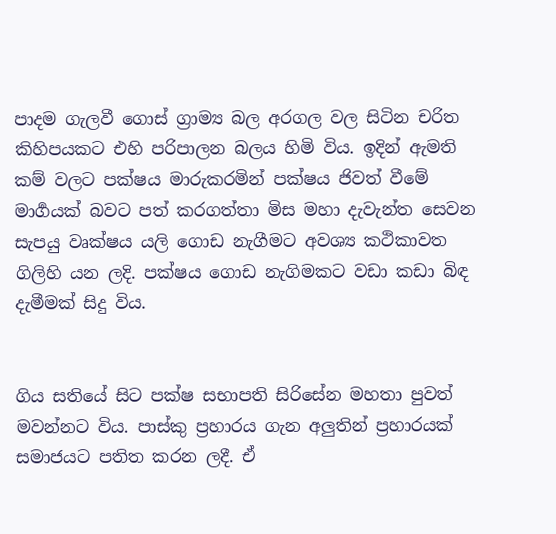පාදම ගැලවී ගොස් ග්‍රාම්‍ය බල අරගල වල සිටින චරිත කිහිපයකට එහි පරිපාලන බලය හිමි විය. ඉදින් ඇමති කම් වලට පක්ෂය මාරුකරමින් පක්ෂය ජිවත් වීමේ මාර්‍ගයක් බවට පත් කරගත්තා මිස මහා දැවැන්ත සෙවන සැපයු වෘක්ෂය යලි ගොඩ නැගීමට අවශ්‍ය කථිකාවත ගිලිහි යන ලදි. පක්ෂය ගොඩ නැගිමකට වඩා කඩා බිඳ දැමීමක් සිදු විය.


ගිය සතියේ සිට පක්ෂ සභාපති සිරිසේන මහතා පුවත් මවන්නට විය. පාස්කු ප්‍රහාරය ගැන අලුතින් ප්‍රහාරයක් සමාජයට පතිත කරන ලදී. ඒ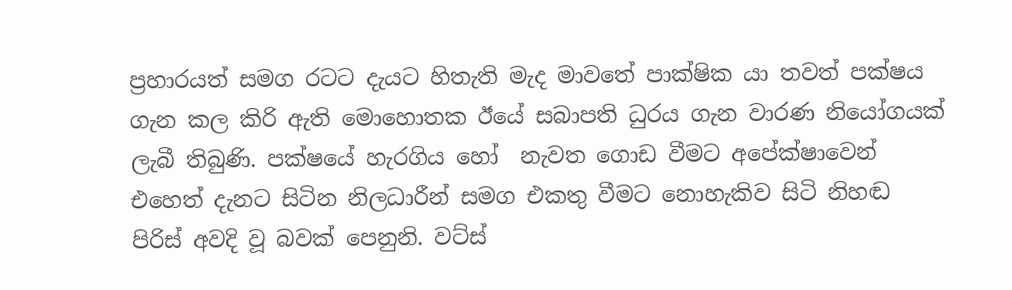ප්‍රහාරයත් සමග රටට දැයට හිතැති මැද මාවතේ පාක්ෂික යා තවත් පක්ෂය ගැන කල කිරි ඇති මොහොතක ඊයේ සබාපති ධුරය ගැන වාරණ නියෝගයක් ලැබී තිබුණි. පක්ෂයේ හැරගිය හෝ  නැවත ගොඩ වීමට අපේක්ෂාවෙන් එහෙත් දැනට සිටින නිලධාරීන් සමග එකතු වීමට නොහැකිව සිටි නිහඬ පිරිස් අවදි වූ බවක් පෙනුනි. වට්ස්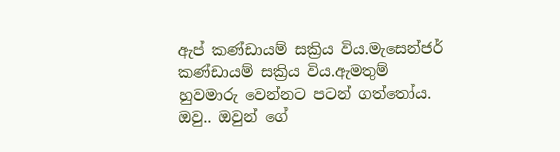ඇප් කණ්ඩායම් සක්‍රිය විය.මැසෙන්ජර් කණ්ඩායම් සක්‍රිය විය.ඇමතුම් හුවමාරු වෙන්නට පටන් ගත්තෝය. ඔවු.. ඔවුන් ගේ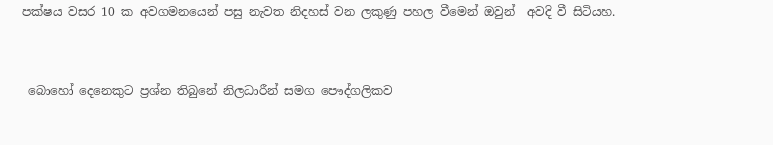පක්ෂය වසර 10 ක අවගමනයෙන් පසු නැවත නිදහස්‌ වන ලකුණු පහල වීමෙන් ඔවුන්  අවදි වී සිටියහ.


 බොහෝ දෙනෙකුට ප්‍රශ්න තිබුනේ නිලධාරීන් සමග පෞද්ගලිකව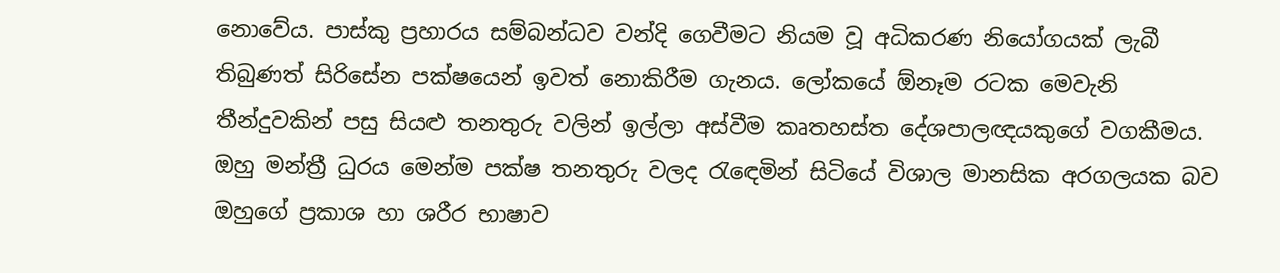නොවේය. පාස්කු ප්‍රහාරය සම්බන්ධව වන්දි ගෙවීමට නියම වූ අධිකරණ නියෝගයක් ලැබී තිබුණත් සිරිසේන පක්ෂයෙන් ඉවත් නොකිරීම ගැනය. ලෝකයේ ඕනෑම රටක මෙවැනි තීන්දුවකින් පසු සියළු තනතුරු වලින් ඉල්ලා අස්වීම කෘතහස්ත දේශපාලඥයකුගේ වගකීමය. ඔහු මන්ත්‍රී ධුරය මෙන්ම පක්ෂ තනතුරු වලද රැඳෙමින් සිටියේ විශාල මානසික අරගලයක බව ඔහුගේ ප්‍රකාශ හා ශරීර භාෂාව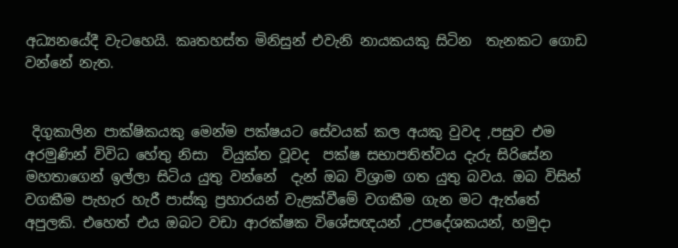අධ්‍යනයේදී වැටහෙයි. කෘතහස්ත මිනිසුන් එවැනි නායකයකු සිටින  තැනකට ගොඩ වන්නේ නැත.


 දිගුකාලින පාක්ෂිකයකු මෙන්ම පක්ෂයට සේවයක් කල අයකු වුවද ,පසුව එම අරමුණින් විවිධ හේතු නිසා  වියුක්ත වූවද  පක්ෂ සභාපතිත්වය දැරු සිරිසේන මහතාගෙන් ඉල්ලා සිටිය යුතු වන්නේ  දැන් ඔබ විශ්‍රාම ගත යුතු බවය. ඔබ විසින් වගකීම පැහැර හැරී පාස්කු ප්‍රහාරයන් වැළක්වීමේ වගකීම ගැන මට ඇත්තේ අපුලකි. එහෙත් එය ඔබට වඩා ආරක්ෂක විශේසඥයන් ,උපදේශකයන්, හමුදා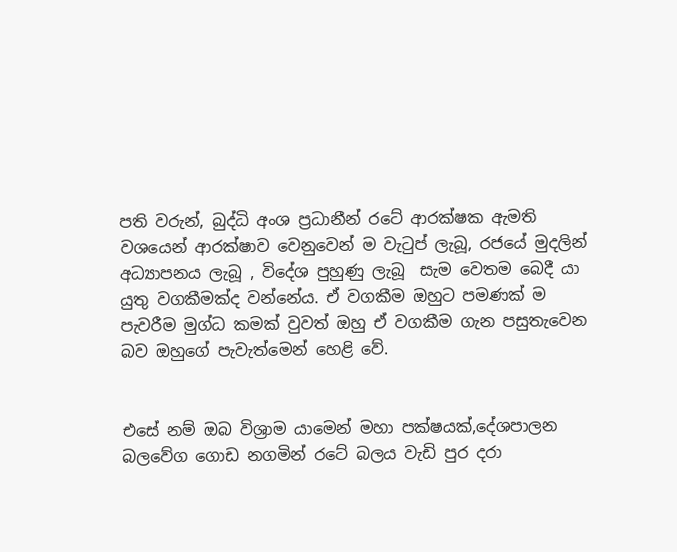පති වරුන්, බුද්ධි අංශ ප්‍රධානීන් රටේ ආරක්ෂක ඇමති වශයෙන් ආරක්ෂාව වෙනුවෙන් ම වැටුප් ලැබූ, රජයේ මුදලින් අධ්‍යාපනය ලැබූ , විදේශ පුහුණු ලැබූ  සැම වෙතම බෙදී යා යුතු වගකීමක්ද වන්නේය. ඒ වගකීම ඔහුට පමණක් ම පැවරීම මුග්ධ කමක් වුවත් ඔහු ඒ වගකීම ගැන පසුතැවෙන බව ඔහුගේ පැවැත්මෙන් හෙළි වේ.


එසේ නම් ඔබ විශ්‍රාම යාමෙන් මහා පක්ෂයක්,දේශපාලන බලවේග ගොඩ නගමින් රටේ බලය වැඩි පුර දරා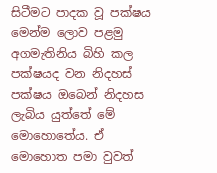සිටීමට පාදක වූ පක්ෂය මෙන්ම ලොව පළමු අගමැතිනිය බිහි කල පක්ෂයද වන නිදහස් පක්ෂය ඔබෙන් නිදහස ලැබිය යුත්තේ මේ මොහොතේය. ඒ මොහොත පමා වුවත්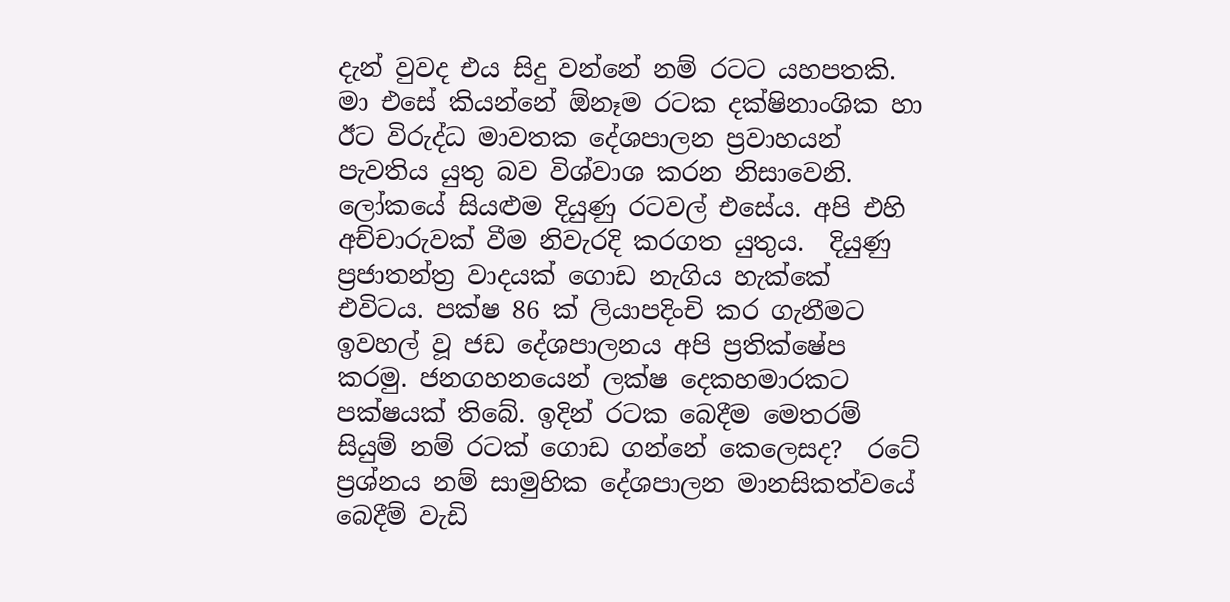දැන් වුවද එය සිදු වන්නේ නම් රටට යහපතකි. මා එසේ කියන්නේ ඕනෑම රටක දක්ෂිනාංශික හා ඊට විරුද්ධ මාවතක දේශපාලන ප්‍රවාහයන් පැවතිය යුතු බව විශ්වාශ කරන නිසාවෙනි.  ලෝකයේ සියළුම දියුණු රටවල් එසේය. අපි එහි අච්චාරුවක් වීම නිවැරදි කරගත යුතුය.  දියුණු ප්‍රජාතන්ත්‍ර වාදයක් ගොඩ නැගිය හැක්කේ එවිටය. පක්ෂ 86 ක් ලියාපදිංචි කර ගැනීමට ඉවහල් වූ ජඩ දේශපාලනය අපි ප්‍රතික්ෂේප කරමු. ජනගහනයෙන් ලක්ෂ දෙකහමාරකට පක්ෂයක් තිබේ. ඉදින් රටක බෙදීම මෙතරම් සියුම් නම් රටක් ගොඩ ගන්නේ කෙලෙසද?  රටේ ප්‍රශ්නය නම් සාමුහික දේශපාලන මානසිකත්වයේ බෙදීම් වැඩි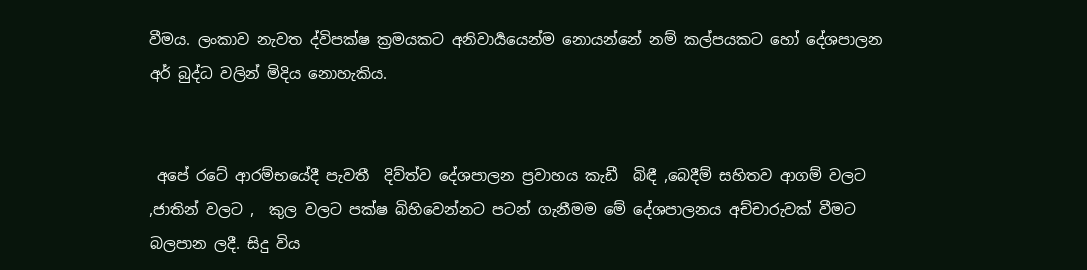වීමය. ලංකාව නැවත ද්විපක්ෂ ක්‍රමයකට අනිවාර්‍යයෙන්ම නොයන්නේ නම් කල්පයකට හෝ දේශපාලන අර් බුද්ධ වලින් මිදිය නොහැකිය.


 අපේ රටේ ආරම්භයේදී පැවතී  දිව්ත්ව දේශපාලන ප්‍රවාහය කැඩී  බිඳී ,බෙදීම් සහිතව ආගම් වලට ,ජාතින් වලට ,  කුල වලට පක්ෂ බිහිවෙන්නට පටන් ගැනීමම මේ දේශපාලනය අච්චාරුවක් වීමට බලපාන ලදී. සිදු විය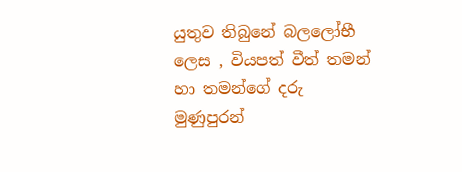යුතුව තිබුනේ බලලෝභී ලෙස , වියපත් වීත් තමන් හා තමන්ගේ දරු මුණුපුරන්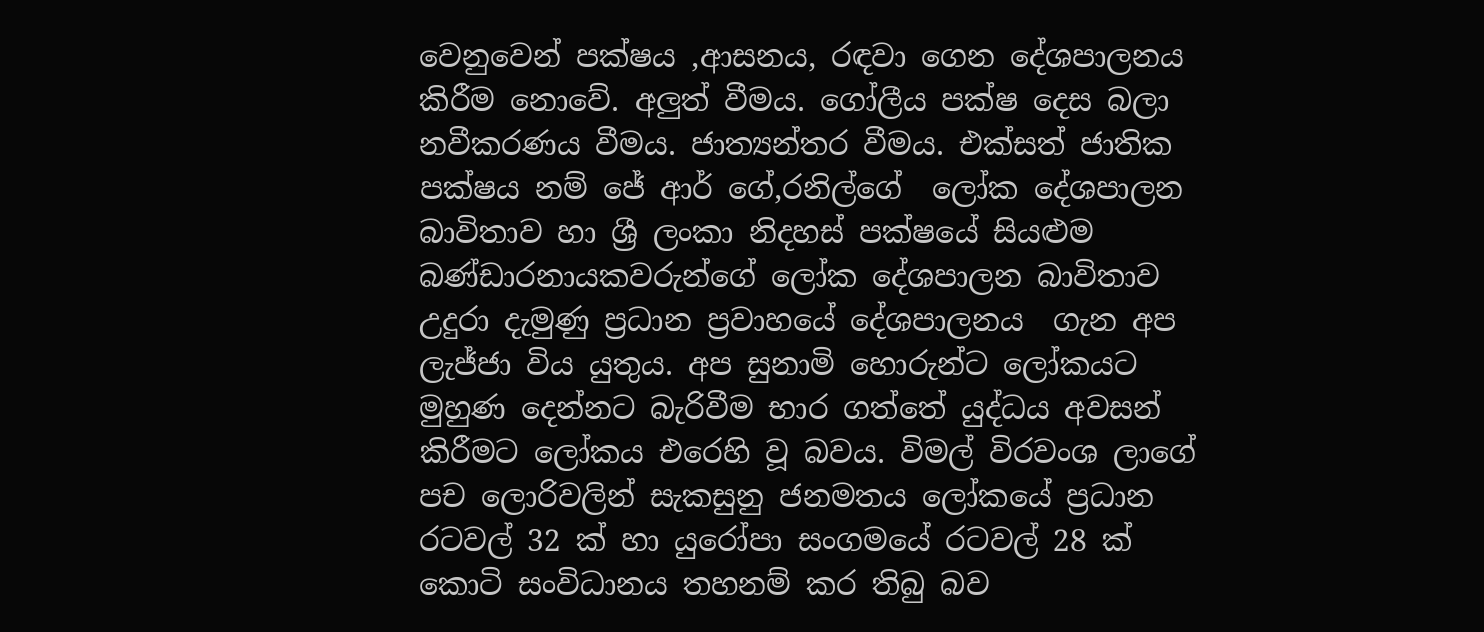වෙනුවෙන් පක්ෂය ,ආසනය, රඳවා ගෙන දේශපාලනය කිරීම නොවේ. අලුත් වීමය. ගෝලීය පක්ෂ දෙස බලා  නවීකරණය වීමය. ජාත්‍යන්තර වීමය. එක්සත් ජාතික පක්ෂය නම් ජේ ආර් ගේ,රනිල්ගේ  ලෝක දේශපාලන බාවිතාව හා ශ්‍රී ලංකා නිදහස් පක්ෂයේ සියළුම බණ්ඩාරනායකවරුන්ගේ ලෝක දේශපාලන බාවිතාව උදුරා දැමුණු ප්‍රධාන ප්‍රවාහයේ දේශපාලනය  ගැන අප ලැජ්ජා විය යුතුය. අප සුනාමි හොරුන්ට ලෝකයට මුහුණ දෙන්නට බැරිවීම භාර ගත්තේ යුද්ධය අවසන් කිරීමට ලෝකය එරෙහි වූ බවය. විමල් විරවංශ ලාගේ පච ලොරිවලින් සැකසුනු ජනමතය ලෝකයේ ප්‍රධාන රටවල් 32 ක් හා යුරෝපා සංගමයේ රටවල් 28 ක් කොටි සංවිධානය තහනම් කර තිබු බව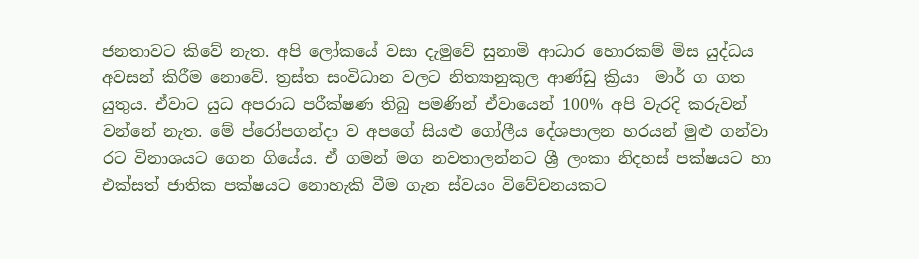ජනතාවට කිවේ නැත. අපි ලෝකයේ වසා දැමුවේ සුනාමි ආධාර හොරකම් මිස යුද්ධය අවසන් කිරීම නොවේ. ත්‍රස්ත සංවිධාන වලට නිත්‍යානුකුල ආණ්ඩු ක්‍රියා  මාර් ග ගත යුතුය. ඒවාට යුධ අපරාධ පරීක්ෂණ තිබු පමණින් ඒවායෙන් 100% අපි වැරදි කරුවන් වන්නේ නැත. මේ ප්රෝපගන්දා ව අපගේ සියළු ගෝලීය දේශපාලන හරයන් මුළු ගන්වා රට විනාශයට ගෙන ගියේය. ඒ ගමන් මග නවතාලන්නට ශ්‍රී ලංකා නිදහස් පක්ෂයට හා එක්සත් ජාතික පක්ෂයට නොහැකි වීම ගැන ස්වයං විවේචනයකට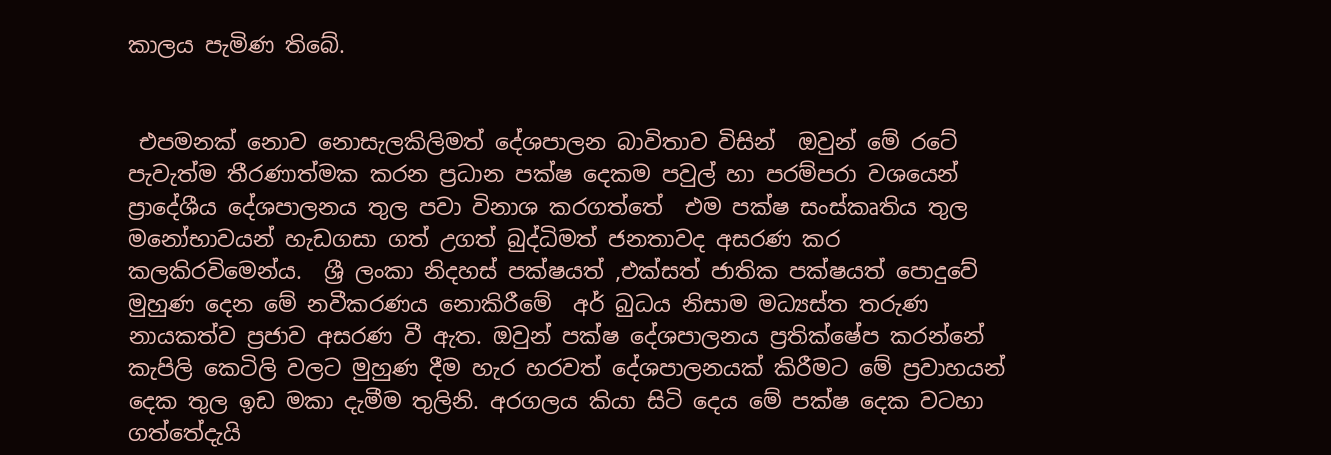කාලය පැමිණ තිබේ.


 එපමනක් නොව නොසැලකිලිමත් දේශපාලන බාවිතාව විසින්  ඔවුන් මේ රටේ පැවැත්ම තීරණාත්මක කරන ප්‍රධාන පක්ෂ දෙකම පවුල් හා පරම්පරා වශයෙන් ප්‍රාදේශීය දේශපාලනය තුල පවා විනාශ කරගත්තේ  එම පක්ෂ සංස්කෘතිය තුල මනෝභාවයන් හැඩගසා ගත් උගත් බුද්ධිමත් ජනතාවද අසරණ කර කලකිරවිමෙන්ය.  ශ්‍රී ලංකා නිදහස් පක්ෂයත් ,එක්සත් ජාතික පක්ෂයත් පොදුවේ මුහුණ දෙන මේ නවීකරණය නොකිරීමේ  අර් බුධය නිසාම මධ්‍යස්ත තරුණ නායකත්ව ප්‍රජාව අසරණ වී ඇත. ඔවුන් පක්ෂ දේශපාලනය ප්‍රතික්ෂේප කරන්නේ කැපිලි කෙටිලි වලට මුහුණ දීම හැර හරවත් දේශපාලනයක් කිරීමට මේ ප්‍රවාහයන් දෙක තුල ඉඩ මකා දැමීම තුලිනි. අරගලය කියා සිටි දෙය මේ පක්ෂ දෙක වටහා ගත්තේදැයි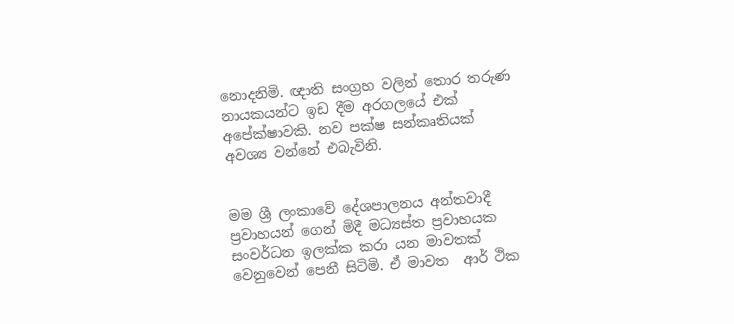නොදනිමි. ඥාති සංග්‍රහ වලින් තොර තරුණ නායකයන්ට ඉඩ දීම අරගලයේ එක් අපේක්ෂාවකි. නව පක්ෂ සන්කෘතියක් අවශ්‍ය වන්නේ එබැවිනි.


මම ශ්‍රී ලංකාවේ දේශපාලනය අන්තවාදී ප්‍රවාහයන් ගෙන් මිදී මධ්‍යස්ත ප්‍රවාහයක සංවර්ධන ඉලක්ක කරා යන මාවතක් වෙනුවෙන් පෙනී සිටිමි. ඒ මාවත  ආර් ථික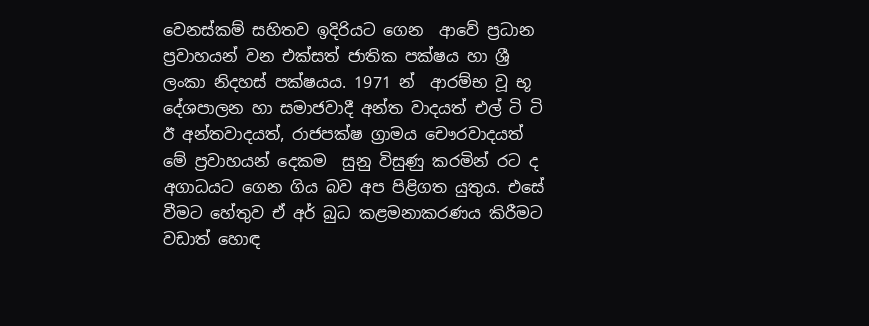වෙනස්කම් සහිතව ඉදිරියට ගෙන  ආවේ ප්‍රධාන ප්‍රවාහයන් වන එක්සත් ජාතික පක්ෂය හා ශ්‍රී ලංකා නිදහස් පක්ෂයය. 1971 න්  ආරම්භ වූ භූ දේශපාලන හා සමාජවාදී අන්ත වාදයත් එල් ටි ටි ඊ අන්තවාදයත්, රාජපක්ෂ ග්‍රාමය චෞරවාදයත්  මේ ප්‍රවාහයන් දෙකම  සුනු විසුණු කරමින් රට ද අගාධයට ගෙන ගිය බව අප පිළිගත යුතුය. එසේ වීමට හේතුව ඒ අර් බුධ කළමනාකරණය කිරීමට වඩාත් හොඳ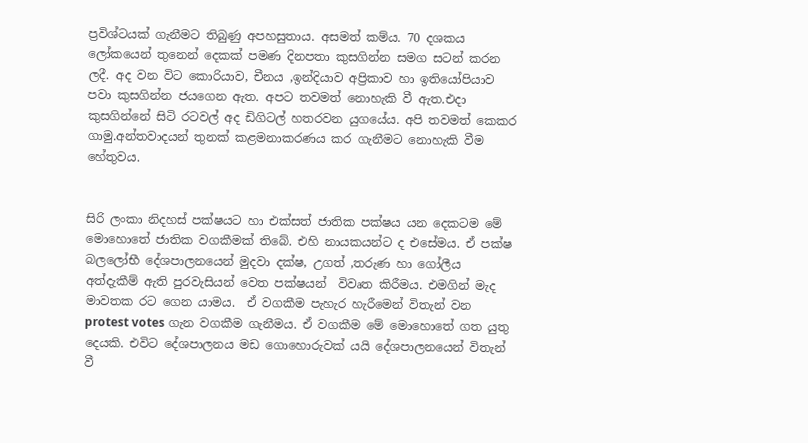ප්‍රවිශ්ටයක් ගැනීමට තිබුණු අපහසුතාය. අසමත් කම්ය. 70 දශකය ලෝකයෙන් තුනෙන් දෙකක් පමණ දිනපතා කුසගින්න සමග සටන් කරන ලදී. අද වන විට කොරියාව, චීනය ,ඉන්දියාව අප්‍රිකාව හා ඉතියෝපියාව පවා කුසගින්න ජයගෙන ඇත. අපට තවමත් නොහැකි වී ඇත.එදා කුසගින්නේ සිටි රටවල් අද ඩිගිටල් හතරවන යුගයේය. අපි තවමත් කෙකර ගාමු.අන්තවාදයන් තුනක් කළමනාකරණය කර ගැනීමට නොහැකි වීම හේතුවය.


සිරි ලංකා නිදහස් පක්ෂයට හා එක්සත් ජාතික පක්ෂය යන දෙකටම මේ මොහොතේ ජාතික වගකීමක් තිබේ. එහි නායකයන්ට ද එසේමය. ඒ පක්ෂ බලලෝභී දේශපාලනයෙන් මුදවා දක්ෂ, උගත් ,තරුණ හා ගෝලීය අත්දැකීම් ඇති පුරවැසියන් වෙත පක්ෂයන්  විවෘත කිරීමය. එමගින් මැද මාවතක රට ගෙන යාමය.  ඒ වගකීම පැහැර හැරීමෙන් විතැන් වන protest votes ගැන වගකීම ගැනීමය. ඒ වගකීම මේ මොහොතේ ගත යුතු දෙයකි. එවිට දේශපාලනය මඩ ගොහොරුවක් යයි දේශපාලනයෙන් විතැන් වී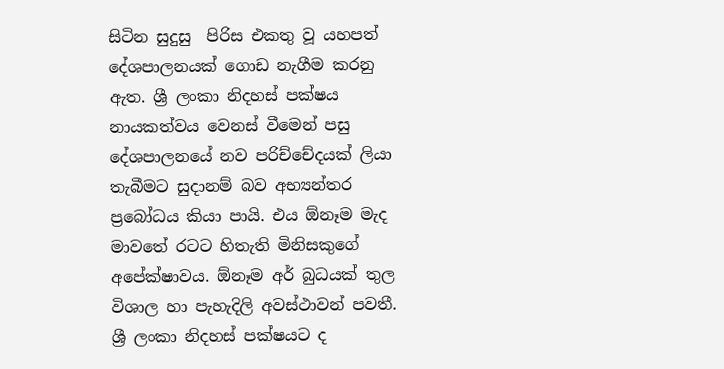සිටින සුදුසු  පිරිස එකතු වූ යහපත් දේශපාලනයක් ගොඩ නැගීම කරනු ඇත. ශ්‍රී ලංකා නිදහස් පක්ෂය නායකත්වය වෙනස් වීමෙන් පසු දේශපාලනයේ නව පරිච්චේදයක් ලියා තැබීමට සුදානම් බව අභ්‍යන්තර ප්‍රබෝධය කියා පායි. එය ඕනෑම මැද මාවතේ රටට හිතැති මිනිසකුගේ අපේක්ෂාවය. ඕනෑම අර් බුධයක් තුල විශාල හා පැහැදිලි අවස්ථාවන් පවතී. ශ්‍රී ලංකා නිදහස් පක්ෂයට ද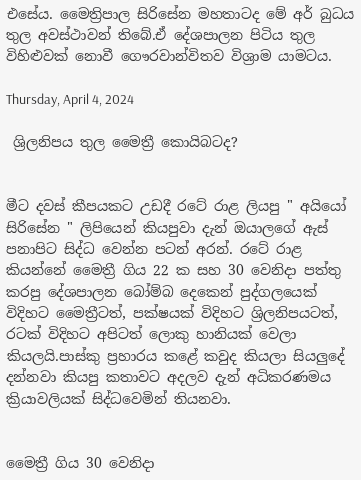එසේය. මෛත්‍රිපාල සිරිසේන මහතාටද මේ අර් බුධය තුල අවස්ථාවන් තිබේ.ඒ දේශපාලන පිටිය තුල විහිළුවක් නොවී ගෞරවාන්විතව විශ්‍රාම යාමටය.

Thursday, April 4, 2024

 ශ්‍රිලනිපය තුල මෛත්‍රී කොයිබටද?


මීට දවස් කීපයකට උඩදී රටේ රාළ ලියපු " අයියෝ සිරිසේන " ලිපියෙන් කියපුවා දැන් ඔයාලගේ ඇස් පනාපිට සිද්ධ වෙන්න පටන් අරන්. රටේ රාළ කියන්නේ මෛත්‍රී ගිය 22 ක සහ 30 වෙනිදා පත්තු කරපු දේශපාලන බෝම්බ දෙකෙන් පුද්ගලයෙක් විදිහට මෛත්‍රීටත්, පක්ෂයක් විදිහට ශ්‍රිලනිපයටත්, රටක් විදිහට අපිටත් ලොකු හානියක් වෙලා කියලයි.පාස්කු ප්‍රහාරය කළේ කවුද කියලා සියලුදේ දන්නවා කියපු කතාවට අදලව දැන් අධිකරණමය ක්‍රියාවලියක් සිද්ධවෙමින් තියනවා.


මෛත්‍රී ගිය 30 වෙනිදා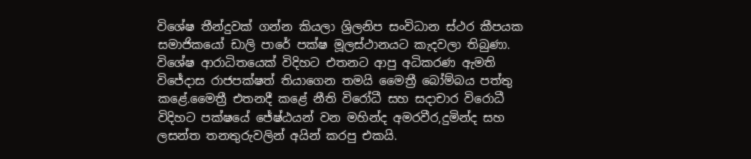විශේෂ තීන්දුවක් ගන්න කියලා ශ්‍රිලනිප සංවිධාන ස්ථර කීපයක සමාජිකයෝ ඩාලි පාරේ පක්ෂ මූලස්ථානයට කැදවලා තිබුණා. විශේෂ ආරාධිතයෙක් විදිහට එතනට ආපු අධිකරණ ඇමති විජේදාස රාජපක්ෂත් තියාගෙන තමයි මෛත්‍රී බෝම්බය පත්තු කළේ.මෛත්‍රී එතනදී කළේ නීති විරෝධී සහ සදාචාර විරොධී විදිහට පක්ෂයේ ජේෂ්ඨයන් වන මහින්ද අමරවීර,දුමින්ද සහ ලසන්ත තනතුරුවලින් අයින් කරපු එකයි.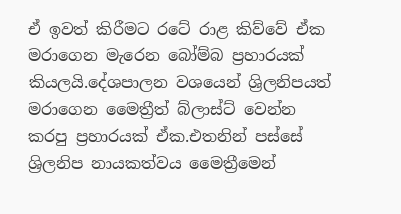ඒ ඉවත් කිරීමට රටේ රාළ කිව්වේ ඒක මරාගෙන මැරෙන බෝම්බ ප්‍රහාරයක් කියලයි.දේශපාලන වශයෙන් ශ්‍රිලනිපයත් මරාගෙන මෛත්‍රීත් බ්ලාස්ට් වෙන්න කරපු ප්‍රහාරයක් ඒක.එතනින් පස්සේ ශ්‍රිලනිප නායකත්වය මෛත්‍රීමෙන්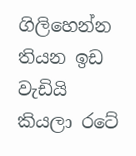ගිලිහෙන්න තියන ඉඩ වැඩියි කියලා රටේ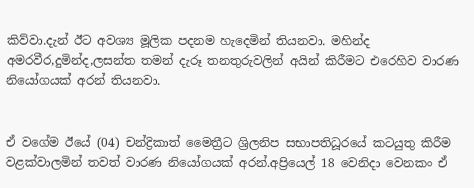කිව්වා.දැන් ඊට අවශ්‍ය මූලික පදනම හැදෙමින් තියනවා. මහින්ද අමරවීර,දුමින්ද,ලසන්ත තමන් දැරූ තනතුරුවලින් අයින් කිරීමට එරෙහිව වාරණ නියෝගයක් අරන් තියනවා.


ඒ වගේම ඊයේ (04) චන්ද්‍රිකාත් මෛත්‍රීට ශ්‍රිලනිප සභාපතිධූරයේ කටයුතු කිරීම වළක්වාලමින් තවත් වාරණ නියෝගයක් අරන්.අප්‍රියෙල් 18 වෙනිදා වෙනකං ඒ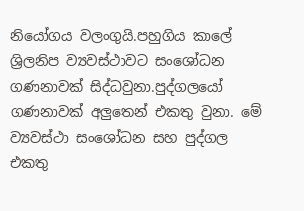නියෝගය වලංගුයි.පහුගිය කාලේ ශ්‍රිලනිප ව්‍යවස්ථාවට සංශෝධන ගණනාවක් සිද්ධවුනා.පුද්ගලයෝ ගණනාවක් අලුතෙන් එකතු වුනා. මේ ව්‍යවස්ථා සංශෝධන සහ පුද්ගල එකතු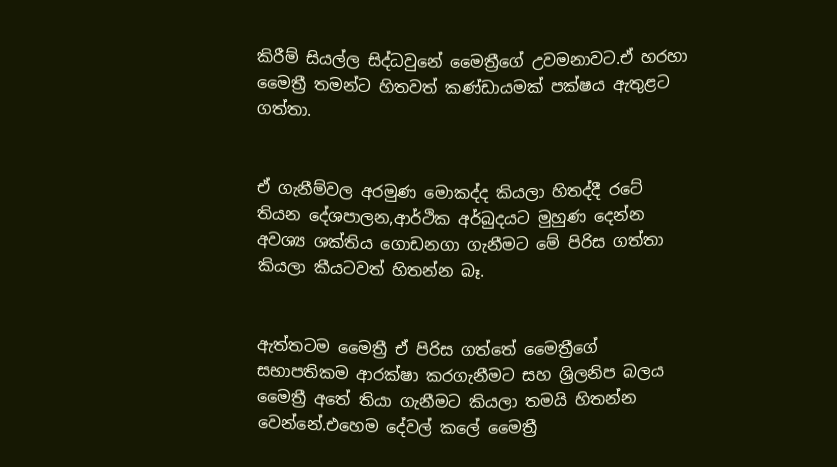කිරීම් සියල්ල සිද්ධවුනේ මෛත්‍රීගේ උවමනාවට.ඒ හරහා මෛත්‍රී තමන්ට හිතවත් කණ්ඩායමක් පක්ෂය ඇතුළට ගත්තා.


ඒ ගැනීම්වල අරමුණ මොකද්ද කියලා හිතද්දී රටේ තියන දේශපාලන,ආර්ථික අර්බුදයට මුහුණ දෙන්න අවශ්‍ය ශක්තිය ගොඩනගා ගැනීමට මේ පිරිස ගත්තා කියලා කීයටවත් හිතන්න බෑ.


ඇත්තටම මෛත්‍රී ඒ පිරිස ගත්තේ මෛත්‍රීගේ සභාපතිකම ආරක්ෂා කරගැනීමට සහ ශ්‍රිලනිප බලය මෛත්‍රී අතේ තියා ගැනීමට කියලා තමයි හිතන්න වෙන්නේ.එහෙම දේවල් කලේ මෛත්‍රී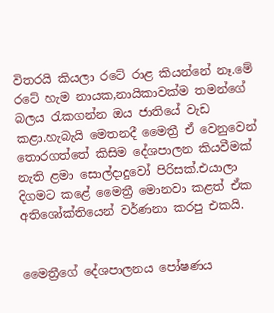විතරයි කියලා රටේ රාළ කියන්නේ නෑ.මේ රටේ හැම නායක,නායිකාවක්ම තමන්ගේ බලය රැකගන්න ඔය ජාතියේ වැඩ කළා.හැබැයි මෙතනදී මෛත්‍රී ඒ වෙනුවෙන් තොරගත්තේ කිසිම දේශපාලන කියවීමක් නැති ළමා සොල්දාදුවෝ පිරිසක්.එයාලා දිගමට කළේ මෛත්‍රී මොනවා කළත් ඒක අතිශෝක්තියෙන් වර්ණනා කරපු එකයි.


මෛත්‍රීගේ දේශපාලනය පෝෂණය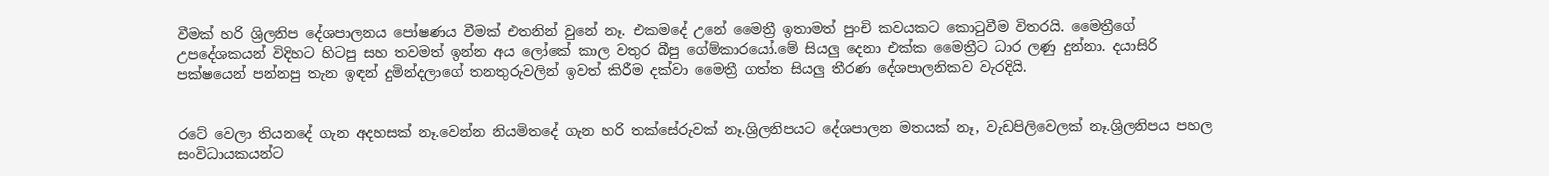වීමක් හරි ශ්‍රිලනිප දේශපාලනය පෝෂණය වීමක් එතනින් වුනේ නෑ. එකමදේ උනේ මෛත්‍රී ඉතාමත් පුංචි කවයකට කොටුවීම විතරයි. මෛත්‍රීගේ උපදේශකයන් විදිහට හිටපු සහ තවමත් ඉන්න අය ලෝකේ කාල වතුර බීපු ගේම්කාරයෝ.මේ සියලු දෙනා එක්ක මෛත්‍රීට ධාර ලණු දුන්නා. දයාසිරි පක්ෂයෙන් පන්නපු තැන ඉඳන් දුමින්දලාගේ තනතුරුවලින් ඉවත් කිරීම දක්වා මෛත්‍රී ගත්ත සියලු තීරණ දේශපාලනිකව වැරදියි.


රටේ වෙලා තියනදේ ගැන අදහසක් නෑ.වෙන්න නියමිතදේ ගැන හරි තක්සේරුවක් නෑ.ශ්‍රිලනිපයට දේශපාලන මතයක් නෑ, වැඩපිලිවෙලක් නෑ.ශ්‍රිලනිපය පහල සංවිධායකයන්ට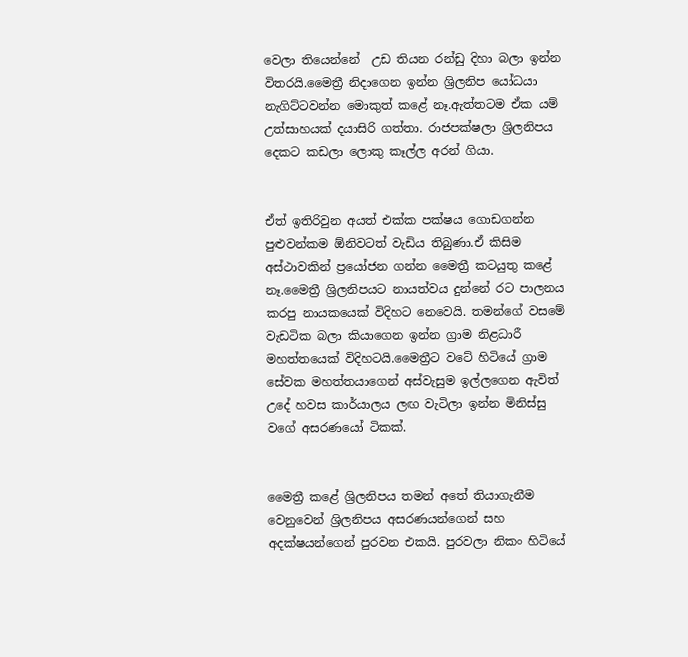වෙලා තියෙන්නේ  උඩ තියන රන්ඩු දිහා බලා ඉන්න විතරයි.මෛත්‍රී නිදාගෙන ඉන්න ශ්‍රිලනිප යෝධයා නැගිට්ටවන්න මොකුත් කළේ නෑ.ඇත්තටම ඒක යම් උත්සාහයක් දයාසිරි ගත්තා. රාජපක්ෂලා ශ්‍රිලනිපය දෙකට කඩලා ලොකු කෑල්ල අරන් ගියා.


ඒත් ඉතිරිවුන අයත් එක්ක පක්ෂය ගොඩගන්න පුළුවන්කම ඕනිවටත් වැඩිය තිබුණා.ඒ කිසිම අස්ථාවකින් ප්‍රයෝජන ගන්න මෛත්‍රී කටයුතු කළේ නෑ.මෛත්‍රී ශ්‍රිලනිපයට නායත්වය දුන්නේ රට පාලනය කරපු නායකයෙක් විදිහට නෙවෙයි. තමන්ගේ වසමේ වැඩටික බලා කියාගෙන ඉන්න ග්‍රාම නිළධාරී මහත්තයෙක් විදිහටයි.මෛත්‍රීට වටේ හිටියේ ග්‍රාම සේවක මහත්තයාගෙන් අස්වැසුම ඉල්ලගෙන ඇවිත් උදේ හවස කාර්යාලය ලඟ වැටිලා ඉන්න මිනිස්සු වගේ අසරණයෝ ටිකක්.


මෛත්‍රී කළේ ශ්‍රිලනිපය තමන් අතේ තියාගැනීම වෙනුවෙන් ශ්‍රිලනිපය අසරණයන්ගෙන් සහ අදක්ෂයන්ගෙන් පුරවන එකයි. පුරවලා නිකං හිටියේ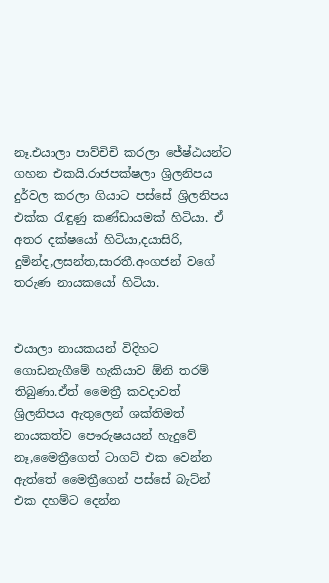නෑ.එයාලා පාව්චිචි කරලා ජේෂ්ඨයන්ට ගහන එකයි.රාජපක්ෂලා ශ්‍රිලනිපය දුර්වල කරලා ගියාට පස්සේ ශ්‍රිලනිපය එක්ක රැඳුණු කණ්ඩායමක් හිටියා. ඒ අතර දක්ෂයෝ හිටියා,දයාසිරි, දුමින්ද,ලසන්ත,සාරතී.අංගජන් වගේ තරුණ නායකයෝ හිටියා.


එයාලා නායකයන් විදිහට ගොඩනැගීමේ හැකියාව ඕනි තරම් තිබුණා.ඒත් මෛත්‍රී කවදාවත් ශ්‍රිලනිපය ඇතුලෙන් ශක්තිමත් නායකත්ව පෞරුෂයයන් හැදුවේ නෑ,මෛත්‍රීගෙත් ටාගට් එක වෙන්න ඇත්තේ මෛත්‍රීගෙන් පස්සේ බැට්න් එක දහම්ට දෙන්න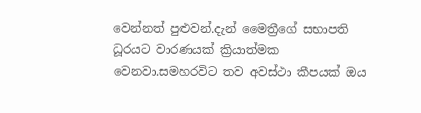වෙන්නත් පුළුවන්.දැන් මෛත්‍රීගේ සභාපති ධූරයට වාරණයක් ක්‍රියාත්මක වෙනවා.සමහරවිට තව අවස්ථා කීපයක් ඔය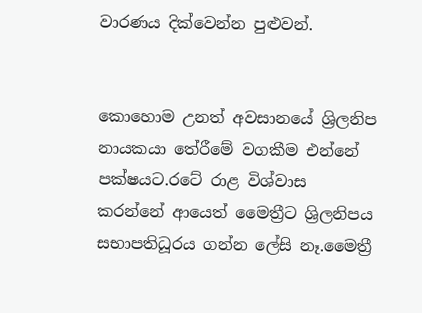වාරණය දික්වෙන්න පුළුවන්.


කොහොම උනත් අවසානයේ ශ්‍රිලනිප නායකයා තේරීමේ වගකීම එන්නේ පක්ෂයට.රටේ රාළ විශ්වාස කරන්නේ ආයෙත් මෛත්‍රීට ශ්‍රිලනිපය සභාපතිධූරය ගන්න ලේසි නෑ.මෛත්‍රී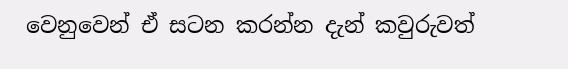වෙනුවෙන් ඒ සටන කරන්න දැන් කවුරුවත්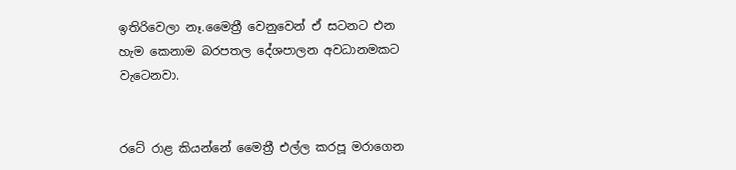ඉතිරිවෙලා නෑ.මෛත්‍රී වෙනුවෙන් ඒ සටනට එන හැම කෙනාම බරපතල දේශපාලන අවධානමකට වැටෙනවා.


රටේ රාළ කියන්නේ මෛත්‍රී එල්ල කරපූ මරාගෙන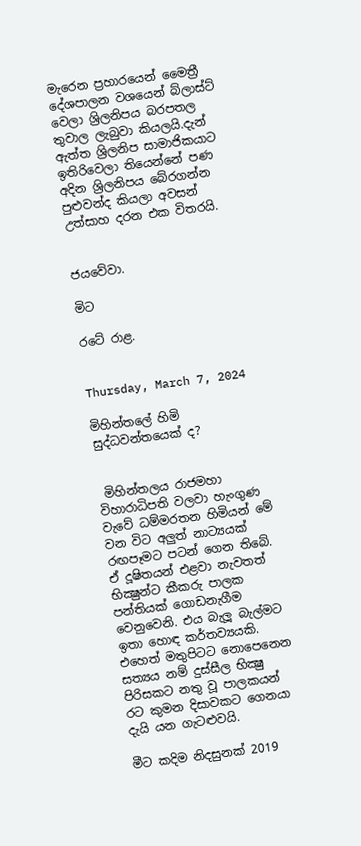මැරෙන ප්‍රහාරයෙන් මෛත්‍රී දේශපාලන වශයෙන් බ්ලාස්ට් වෙලා ශ්‍රිලනිපය බරපතල තුවාල ලැබුවා කියලයි.දැන් ඇත්ත ශ්‍රිලනිප සාමාජිකයාට ඉතිරිවෙලා තියෙන්නේ පණ අදින ශ්‍රිලනිපය බේරගන්න පුළුවන්ද කියලා අවසන් උත්සාහ දරන එක විතරයි.


ජයවේවා.

මිට

රටේ රාළ.


Thursday, March 7, 2024

මිහින්තලේ හිමි සුද්ධවන්තයෙක් ද?


 මිහින්තලය රාජමහා විහාරාධිපති වලවා හැංගුණ වැවේ ධම්මරතන හිමියන් මේ වන විට අලුත් නාට්‍යයක් රඟපෑමට පටන් ගෙන තිබේ. ඒ දූෂිතයන් එළවා නැවතත් භික්‍ෂුන්ට කීකරු පාලක පන්තියක් ගොඩනැගීම වෙනුවෙනි. එය බැලූ බැල්මට ඉතා හොඳ කර්තව්‍යයකි. එහෙත් මතුපිටට නොපෙනෙන සත්‍යය නම් දුස්සීල භික්‍ෂු පිරිසකට නතු වූ පාලකයන් රට කුමන දිසාවකට ගෙනයා දැයි යන ගැටළුවයි.

මීට කදිම නිදසුනක් 2019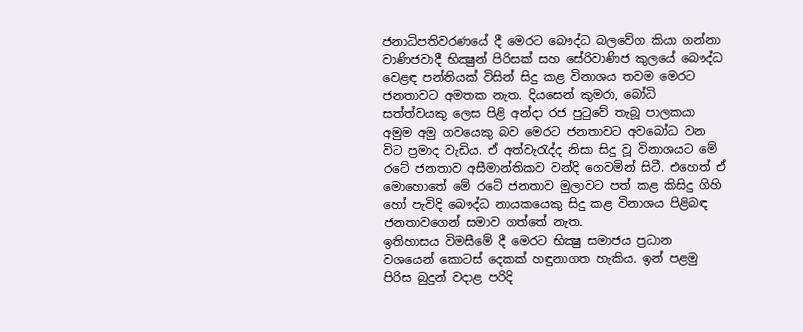ජනාධිපතිවරණයේ දී මෙරට බෞද්ධ බලවේග කියා ගන්නා වාණිජවාදී භික්‍ෂුන් පිරිසක් සහ සේරිවාණිජ කුලයේ බෞද්ධ වෙළඳ පන්තියක් විසින් සිදු කළ විනාශය තවම මෙරට ජනතාවට අමතක නැත. දියසෙන් කුමරා, බෝධි සත්ත්වයකු ලෙස පිළි අන්දා රජ පුටුවේ තැබූ පාලකයා අමුම අමු ගවයෙකු බව මෙරට ජනතාවට අවබෝධ වන විට ප්‍රමාද වැඩිය. ඒ අත්වැරැද්ද නිසා සිදු වූ විනාශයට මේ රටේ ජනතාව අසීමාන්තිකව වන්දි ගෙවමින් සිටී. එහෙත් ඒ මොහොතේ මේ රටේ ජනතාව මුලාවට පත් කළ කිසිදු ගිහි හෝ පැවිදි බෞද්ධ නායකයෙකු සිදු කළ විනාශය පිළිබඳ ජනතාවගෙන් සමාව ගත්තේ නැත.
ඉතිහාසය විමසීමේ දී මෙරට භික්‍ෂු සමාජය ප්‍රධාන වශයෙන් කොටස් දෙකක් හඳුනාගත හැකිය. ඉන් පළමු පිරිස බුදුන් වදාළ පරිදි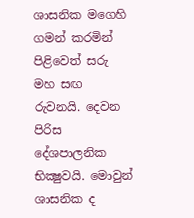ශාසනික මගෙහි ගමන් කරමින් පිළිවෙත් සරු මහ සඟ රුවනයි. දෙවන පිරිස දේශපාලනික භික්‍ෂුවයි. මොවුන් ශාසනික ද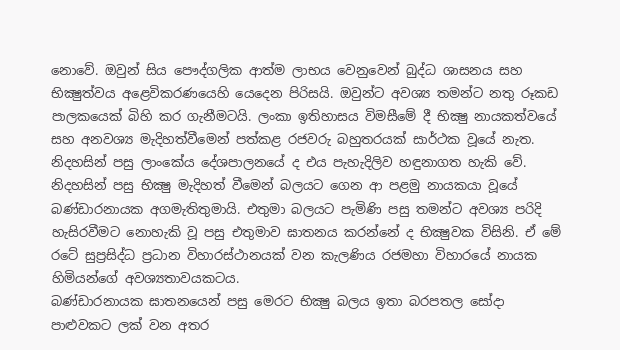නොවේ. ඔවුන් සිය පෞද්ගලික ආත්ම ලාභය වෙනුවෙන් බුද්ධ ශාසනය සහ භික්‍ෂුත්වය අළෙවිකරණයෙහි යෙදෙන පිරිසයි. ඔවුන්ට අවශ්‍ය තමන්ට නතු රූකඩ පාලකයෙක් බිහි කර ගැනීමටයි. ලංකා ඉතිහාසය විමසීමේ දී භික්‍ෂු නායකත්වයේ සහ අනවශ්‍ය මැදිහත්වීමෙන් පත්කළ රජවරු බහුතරයක් සාර්ථක වූයේ නැත. නිදහසින් පසු ලාංකේය දේශපාලනයේ ද එය පැහැදිලිව හඳුනාගත හැකි වේ.
නිදහසින් පසු භික්‍ෂු මැදිහත් වීමෙන් බලයට ගෙන ආ පළමු නායකයා වූයේ බණ්ඩාරනායක අගමැතිතුමායි. එතුමා බලයට පැමිණි පසු තමන්ට අවශ්‍ය පරිදි හැසිරවීමට නොහැකි වූ පසු එතුමාව ඝාතනය කරන්නේ ද භික්‍ෂුවක විසිනි. ඒ මේ රටේ සුප්‍රසිද්ධ ප්‍රධාන විහාරස්ථානයක් වන කැලණිය රජමහා විහාරයේ නායක හිමියන්ගේ අවශ්‍යතාවයකටය.
බණ්ඩාරනායක ඝාතනයෙන් පසු මෙරට භික්‍ෂු බලය ඉතා බරපතල සෝදා පාළුවකට ලක් වන අතර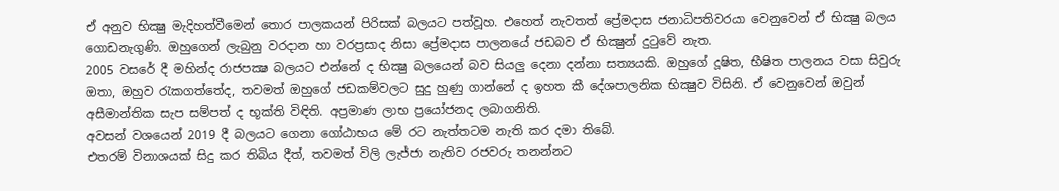ඒ අනුව භික්‍ෂු මැදිහත්වීමෙන් තොර පාලකයන් පිරිසක් බලයට පත්වූහ. එහෙත් නැවතත් ප්‍රේමදාස ජනාධිපතිවරයා වෙනුවෙන් ඒ භික්‍ෂු බලය ගොඩනැගුණි. ඔහුගෙන් ලැබුනු වරදාන හා වරප්‍රසාද නිසා ප්‍රේමදාස පාලනයේ ජඩබව ඒ භික්‍ෂුන් දුටුවේ නැත.
2005 වසරේ දී මහින්ද රාජපක්‍ෂ බලයට එන්නේ ද භික්‍ෂු බලයෙන් බව සියලු දෙනා දන්නා සත්‍යයකි. ඔහුගේ දූෂිත, භීෂිත පාලනය වසා සිවුරු ඔතා, ඔහුව රැකගත්තේද, තවමත් ඔහුගේ ජඩකම්වලට සුදු හුණු ගාන්නේ ද ඉහත කී දේශපාලනික භික්‍ෂුව විසිනි. ඒ වෙනුවෙන් ඔවුන් අසීමාන්තික සැප සම්පත් ද භූක්ති විඳිති. අප්‍රමාණ ලාභ ප්‍රයෝජනද ලබාගනිති.
අවසන් වශයෙන් 2019 දී බලයට ගෙනා ගෝඨාභය මේ රට නැත්තටම නැති කර දමා තිබේ.
එතරම් විනාශයක් සිදු කර තිබිය දීත්, තවමත් විලි ලැජ්ජා නැතිව රජවරු තනන්නට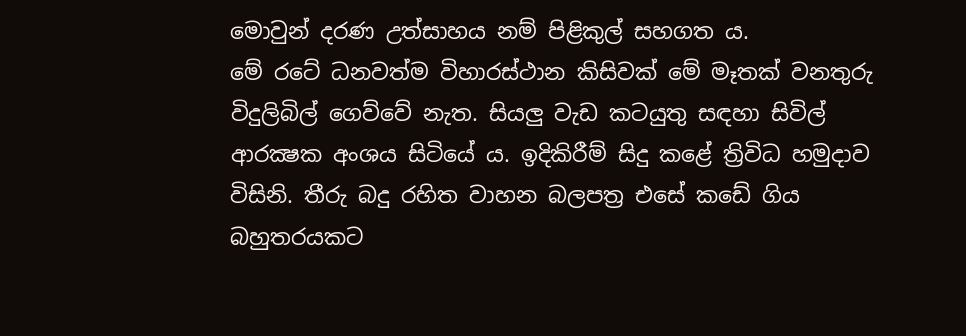මොවුන් දරණ උත්සාහය නම් පිළිකුල් සහගත ය.
මේ රටේ ධනවත්ම විහාරස්ථාන කිසිවක් මේ මෑතක් වනතුරු විදුලිබිල් ගෙව්වේ නැත. සියලු වැඩ කටයුතු සඳහා සිවිල් ආරක්‍ෂක අංශය සිටියේ ය. ඉදිකිරීම් සිදු කළේ ත්‍රිවිධ හමුදාව විසිනි. තීරු බදු රහිත වාහන බලපත්‍ර එසේ කඩේ ගිය බහුතරයකට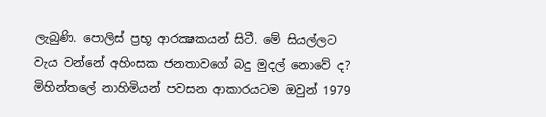ලැබුණි. පොලිස් ප්‍රභූ ආරක්‍ෂකයන් සිටී. මේ සියල්ලට වැය වන්නේ අහිංසක ජනතාවගේ බදු මුදල් නොවේ ද?
මිහින්තලේ නාහිමියන් පවසන ආකාරයටම ඔවුන් 1979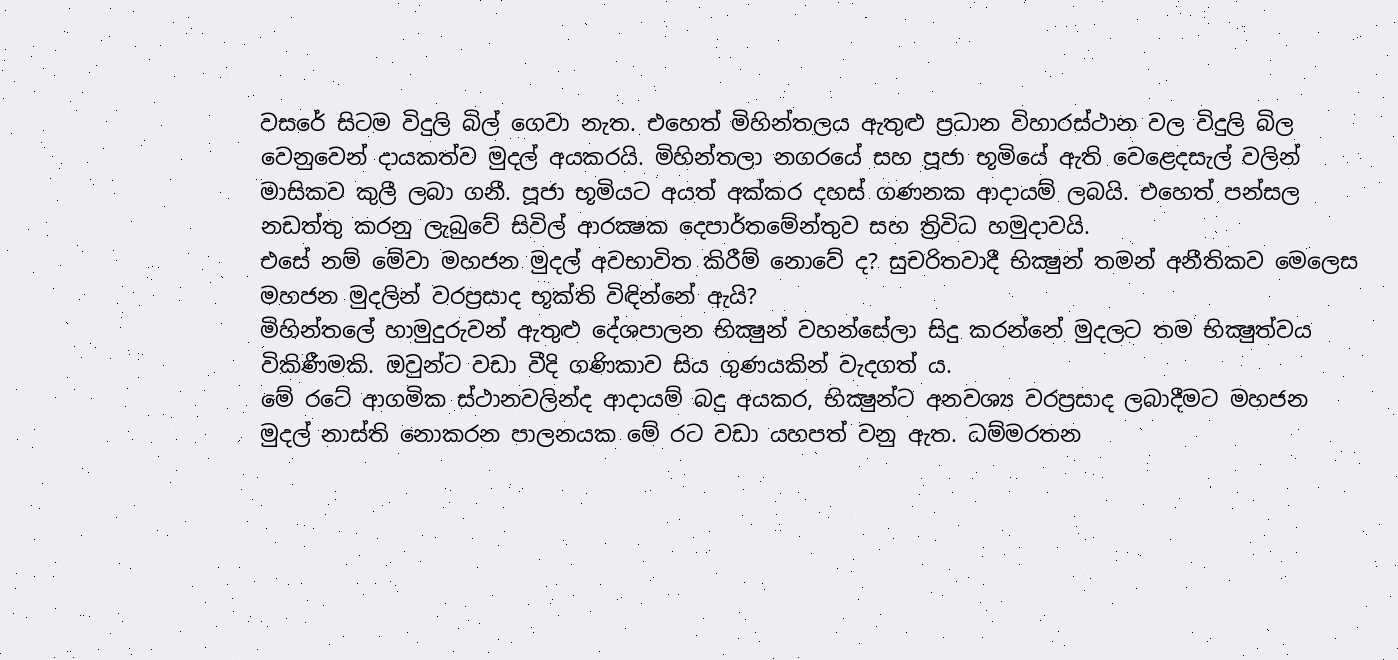වසරේ සිටම විදුලි බිල් ගෙවා නැත. එහෙත් මිහින්තලය ඇතුළු ප්‍රධාන විහාරස්ථාන වල විදුලි බිල වෙනුවෙන් දායකත්ව මුදල් අයකරයි. මිහින්තලා නගරයේ සහ පූජා භූමියේ ඇති වෙළෙදසැල් වලින් මාසිකව කුලී ලබා ගනී. පූජා භූමියට අයත් අක්කර දහස් ගණනක ආදායම් ලබයි. එහෙත් පන්සල නඩත්තු කරනු ලැබුවේ සිවිල් ආරක්‍ෂක දෙපාර්තමේන්තුව සහ ත්‍රිවිධ හමුදාවයි.
එසේ නම් මේවා මහජන මුදල් අවභාවිත කිරීම් නොවේ ද? සුචරිතවාදී භික්‍ෂුන් තමන් අනීතිකව මෙලෙස මහජන මුදලින් වරප්‍රසාද භූක්ති විඳින්නේ ඇයි?
මිහින්තලේ හාමුදුරුවන් ඇතුළු දේශපාලන භික්‍ෂුන් වහන්සේලා සිදු කරන්නේ මුදලට තම භික්‍ෂුත්වය විකිණීමකි. ඔවුන්ට වඩා වීදි ගණිකාව සිය ගුණයකින් වැදගත් ය.
මේ රටේ ආගමික ස්ථානවලින්ද ආදායම් බදු අයකර, භික්‍ෂුන්ට අනවශ්‍ය වරප්‍රසාද ලබාදීමට මහජන මුදල් නාස්ති නොකරන පාලනයක මේ රට වඩා යහපත් වනු ඇත. ධම්මරතන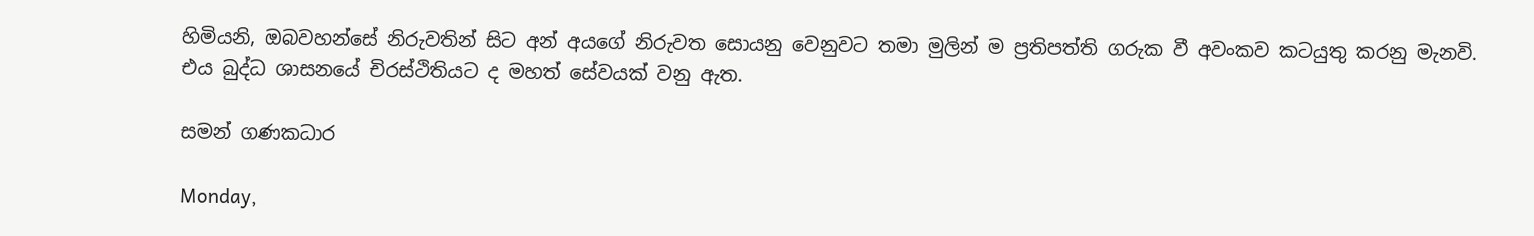හිමියනි, ඔබවහන්සේ නිරුවතින් සිට අන් අයගේ නිරුවත සොයනු වෙනුවට තමා මුලින් ම ප්‍රතිපත්ති ගරුක වී අවංකව කටයුතු කරනු මැනවි. එය බුද්ධ ශාසනයේ චිරස්ථිතියට ද මහත් සේවයක් වනු ඇත.

සමන් ගණකධාර

Monday,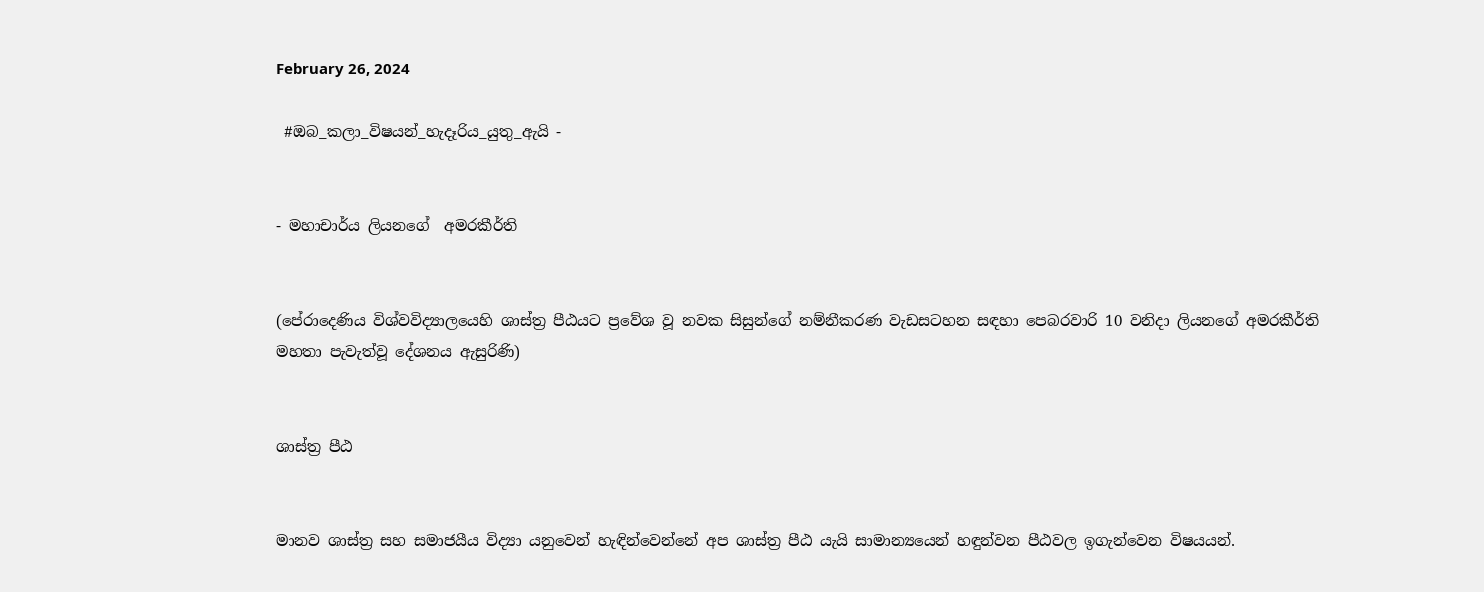February 26, 2024

 #ඔබ_කලා_විෂයන්_හැදෑරිය_යුතු_ඇයි -


- මහාචාර්ය ලියනගේ  අමරකීර්ති


(පේරාදෙණිය විශ්වවිද්‍යාලයෙහි ශාස්ත්‍ර පීඨයට ප්‍රවේශ වූ නවක සිසුන්ගේ නම්නීකරණ වැඩසටහන සඳහා පෙබරවාරි 10 වනිදා ලියනගේ අමරකීර්ති මහතා පැවැත්වූ දේශනය ඇසුරිණි)


ශාස්ත්‍ර පීඨ


මානව ශාස්ත්‍ර සහ සමාජයීය විද්‍යා යනුවෙන් හැඳින්වෙන්නේ අප ශාස්ත්‍ර පීඨ යැයි සාමාන්‍යයෙන් හඳුන්වන පීඨවල ඉගැන්වෙන විෂයයන්.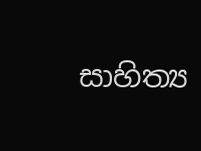සාහිත්‍ය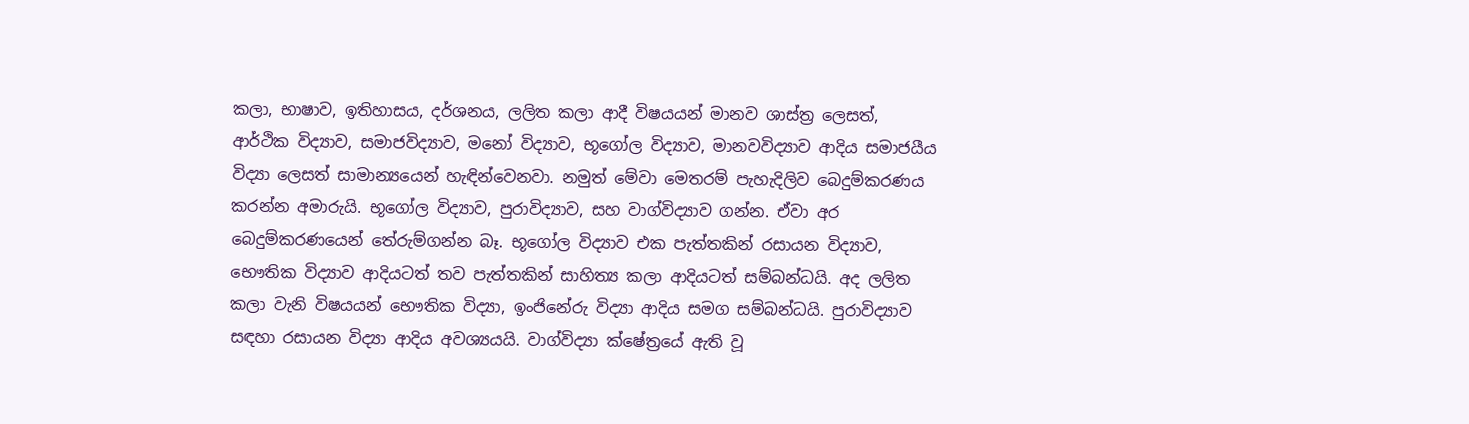කලා, භාෂාව, ඉතිහාසය, දර්ශනය, ලලිත කලා ආදී විෂයයන් මානව ශාස්ත්‍ර ලෙසත්, ආර්ථික විද්‍යාව, සමාජවිද්‍යාව, මනෝ විද්‍යාව, භූගෝල විද්‍යාව, මානවවිද්‍යාව ආදිය සමාජයීය විද්‍යා ලෙසත් සාමාන්‍යයෙන් හැඳින්වෙනවා. නමුත් මේවා මෙතරම් පැහැදිලිව බෙදුම්කරණය කරන්න අමාරුයි. භූගෝල විද්‍යාව, පුරාවිද්‍යාව, සහ වාග්විද්‍යාව ගන්න. ඒවා අර බෙදුම්කරණයෙන් තේරුම්ගන්න බෑ. භූගෝල විද්‍යාව එක පැත්තකින් රසායන විද්‍යාව, භෞතික විද්‍යාව ආදියටත් තව පැත්තකින් සාහිත්‍ය කලා ආදියටත් සම්බන්ධයි. අද ලලිත කලා වැනි විෂයයන් භෞතික විද්‍යා, ඉංජිනේරු විද්‍යා ආදිය සමග සම්බන්ධයි. පුරාවිද්‍යාව සඳහා රසායන විද්‍යා ආදිය අවශ්‍යයයි. වාග්විද්‍යා ක්ෂේත්‍රයේ ඇති වූ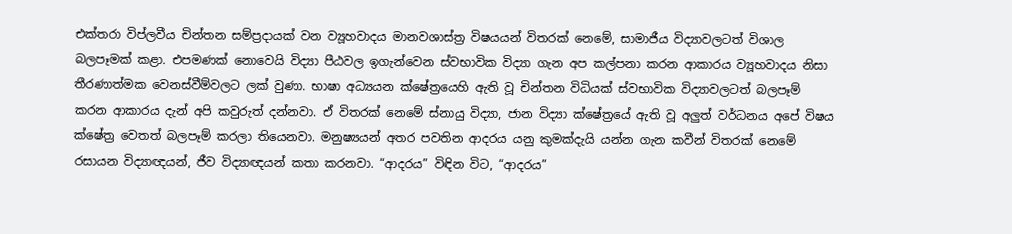එක්තරා විප්ලවීය චින්තන සම්ප්‍රදායක් වන ව්‍යූහවාදය මානවශාස්ත්‍ර විෂයයන් විතරක් නෙමේ, සාමාජීය විද්‍යාවලටත් විශාල බලපෑමක් කළා. එපමණක් නොවෙයි විද්‍යා පීඨවල ඉගැන්වෙන ස්වභාවික විද්‍යා ගැන අප කල්පනා කරන ආකාරය ව්‍යූහවාදය නිසා තීරණාත්මක වෙනස්වීම්වලට ලක් වුණා. භාෂා අධ්‍යයන ක්ෂේත්‍රයෙහි ඇති වූ චින්තන විධියක් ස්වභාවික විද්‍යාවලටත් බලපෑම් කරන ආකාරය දැන් අපි කවුරුත් දන්නවා. ඒ විතරක් නෙමේ ස්නායු විද්‍යා, ජාන විද්‍යා ක්ෂේත්‍රයේ ඇති වූ අලුත් වර්ධනය අපේ විෂය ක්ෂේත්‍ර වෙතත් බලපෑම් කරලා තියෙනවා. මනුෂ්‍යයන් අතර පවතින ආදරය යනු කුමක්දැයි යන්න ගැන කවීන් විතරක් නෙමේ රසායන විද්‍යාඥයන්, ජීව විද්‍යාඥයන් කතා කරනවා. “ආදරය” විඳින විට, “ආදරය”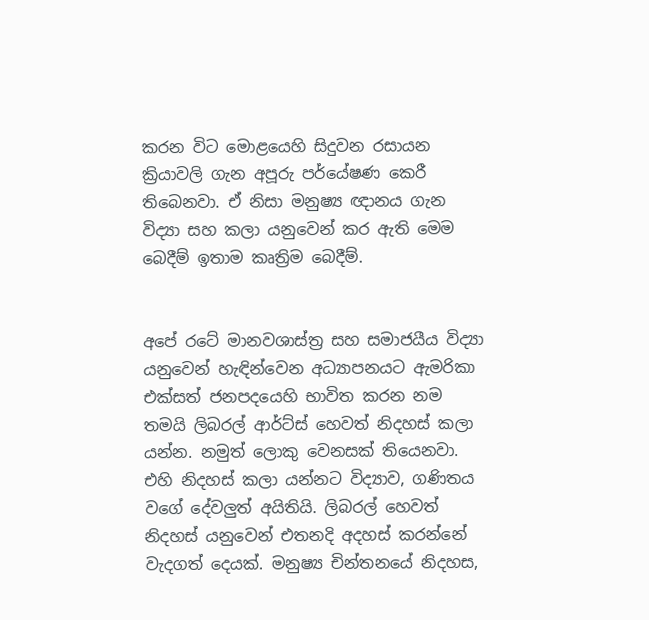කරන විට මොළයෙහි සිදුවන රසායන ක්‍රියාවලි ගැන අපූරු පර්යේෂණ කෙරී තිබෙනවා. ඒ නිසා මනුෂ්‍ය ඥානය ගැන විද්‍යා සහ කලා යනුවෙන් කර ඇති මෙම බෙදීම් ඉතාම කෘත්‍රිම බෙදීම්.


අපේ රටේ මානවශාස්ත්‍ර සහ සමාජයීය විද්‍යා යනුවෙන් හැඳින්වෙන අධ්‍යාපනයට ඇමරිකා එක්සත් ජනපදයෙහි භාවිත කරන නම තමයි ලිබරල් ආර්ට්ස් හෙවත් නිදහස් කලා යන්න. නමුත් ලොකු වෙනසක් තියෙනවා. එහි නිදහස් කලා යන්නට විද්‍යාව, ගණිතය වගේ දේවලුත් අයිතියි. ලිබරල් හෙවත් නිදහස් යනුවෙන් එතනදි අදහස් කරන්නේ වැදගත් දෙයක්. මනුෂ්‍ය චින්තනයේ නිදහස,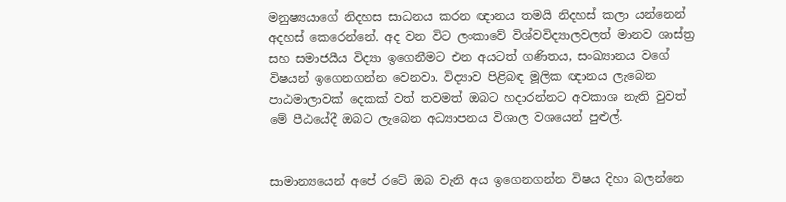මනුෂ්‍යයාගේ නිදහස සාධනය කරන ඥානය තමයි නිදහස් කලා යන්නෙන් අදහස් කෙරෙන්නේ. අද වන විට ලංකාවේ විශ්වවිද්‍යාලවලත් මානව ශාස්ත්‍ර සහ සමාජයීය විද්‍යා ඉගෙනීමට එන අයටත් ගණිතය, සංඛ්‍යානය වගේ විෂයන් ඉගෙනගන්න වෙනවා. විද්‍යාව පිළිබඳ මූලික ඥානය ලැබෙන පාඨමාලාවක් දෙකක් වත් තවමත් ඔබට හදාරන්නට අවකාශ නැති වුවත් මේ පීඨයේදී ඔබට ලැබෙන අධ්‍යාපනය විශාල වශයෙන් පුළුල්.


සාමාන්‍යයෙන් අපේ රටේ ඔබ වැනි අය ඉගෙනගන්න විෂය දිහා බලන්නෙ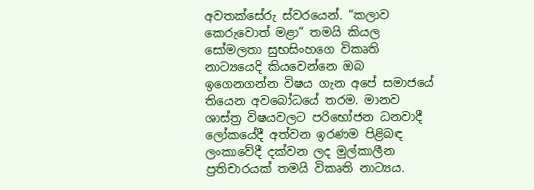අවතක්සේරු ස්වරයෙන්. “කලාව කෙරුවොත් මළා” තමයි කියල සෝමලතා සුභසිංහගෙ විකෘති නාට්‍යයෙදි කියවෙන්නෙ ඔබ ඉගෙනගන්න විෂය ගැන අපේ සමාජයේ තියෙන අවබෝධයේ තරම. මානව ශාස්ත්‍ර විෂයවලට පරිභෝජන ධනවාදී ලෝකයේදී අත්වන ඉරණම පිළිබඳ ලංකාවේදී දක්වන ලද මුල්කාලීන ප්‍රතිචාරයක් තමයි විකෘති නාට්‍යය.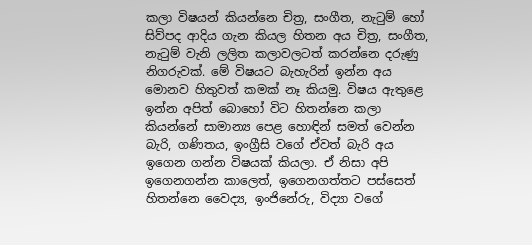කලා විෂයන් කියන්නෙ චිත්‍ර, සංගීත, නැටුම් හෝ සිව්පද ආදිය ගැන කියල හිතන අය චිත්‍ර, සංගීත, නැටුම් වැනි ලලිත කලාවලටත් කරන්නෙ දරුණු නිගරුවක්. මේ විෂයට බැහැරින් ඉන්න අය මොනව හිතුවත් කමක් නෑ කියමු. විෂය ඇතුළෙ ඉන්න අපිත් බොහෝ විට හිතන්නෙ කලා කියන්නේ සාමාන්‍ය පෙළ හොඳින් සමත් වෙන්න බැරි, ගණිතය, ඉංග්‍රීසි වගේ ඒවත් බැරි අය ඉගෙන ගන්න විෂයක් කියලා. ඒ නිසා අපි ඉගෙනගන්න කාලෙත්, ඉගෙනගත්තට පස්සෙත් හිතන්නෙ වෛද්‍ය, ඉංජිනේරු, විද්‍යා වගේ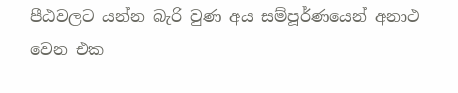පීඨවලට යන්න බැරි වුණ අය සම්පූර්ණයෙන් අනාථ වෙන එක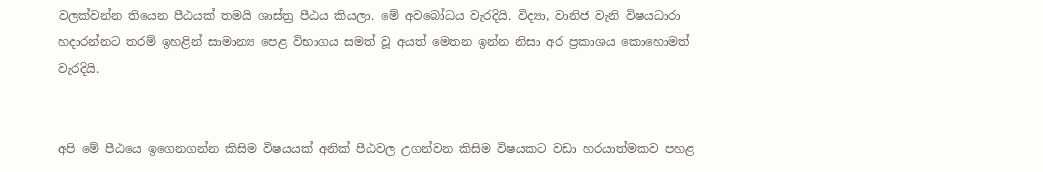වලක්වන්න තියෙන පීඨයක් තමයි ශාස්ත්‍ර පීඨය කියලා. මේ අවබෝධය වැරදියි. විද්‍යා, වානිජ වැනි විෂයධාරා හදාරන්නට තරම් ඉහළින් සාමාන්‍ය පෙළ විභාගය සමත් වූ අයත් මෙතන ඉන්න නිසා අර ප්‍රකාශය කොහොමත් වැරදියි.


අපි මේ පීඨයෙ ඉගෙනගන්න කිසිම විෂයයක් අනික් පීඨවල උගන්වන කිසිම විෂයකට වඩා හරයාත්මකව පහළ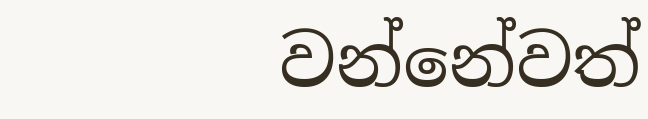වන්නේවත්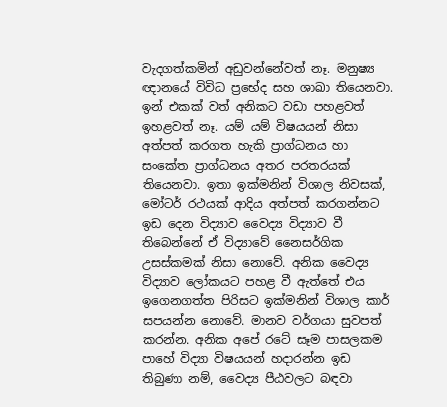වැදගත්කමින් අඩුවන්නේවත් නෑ. මනුෂ්‍ය ඥානයේ විවිධ ප්‍රභේද සහ ශාඛා තියෙනවා. ඉන් එකක් වත් අනිකට වඩා පහළවත් ඉහළවත් නෑ. යම් යම් විෂයයන් නිසා අත්පත් කරගත හැකි ප්‍රාග්ධනය හා සංකේත ප්‍රාග්ධනය අතර පරතරයක් තියෙනවා. ඉතා ඉක්මනින් විශාල නිවසක්, මෝටර් රථයක් ආදිය අත්පත් කරගන්නට ඉඩ දෙන විද්‍යාව වෛද්‍ය විද්‍යාව වී තිබෙන්නේ ඒ විද්‍යාවේ නෛසර්ගික උසස්කමක් නිසා නොවේ. අනික වෛද්‍ය විද්‍යාව ලෝකයට පහළ වී ඇත්තේ එය ඉගෙනගත්ත පිරිසට ඉක්මනින් විශාල කාර් සපයන්න නොවේ. මානව වර්ගයා සුවපත් කරන්න. අනික අපේ රටේ සෑම පාසලකම පාහේ විද්‍යා විෂයයන් හදාරන්න ඉඩ තිබුණා නම්, වෛද්‍ය පීඨවලට බඳවා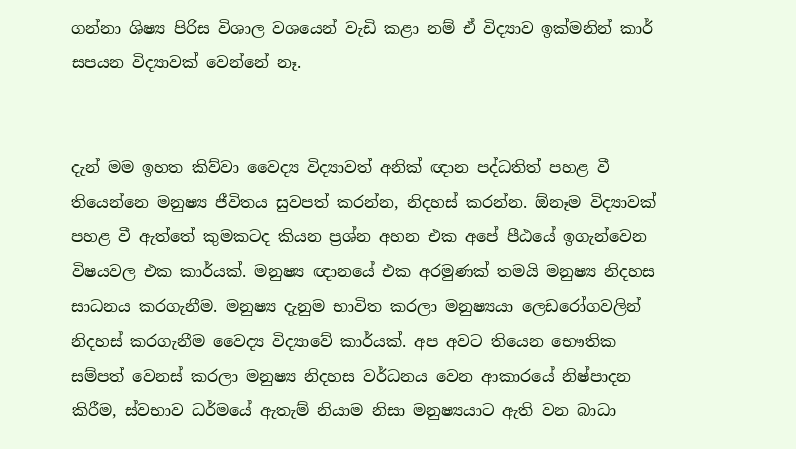ගන්නා ශිෂ්‍ය පිරිස විශාල වශයෙන් වැඩි කළා නම් ඒ විද්‍යාව ඉක්මනින් කාර් සපයන විද්‍යාවක් වෙන්නේ නෑ.


දැන් මම ඉහත කිව්වා වෛද්‍ය විද්‍යාවත් අනික් ඥාන පද්ධතිත් පහළ වී තියෙන්නෙ මනුෂ්‍ය ජීවිතය සුවපත් කරන්න, නිදහස් කරන්න. ඕනෑම විද්‍යාවක් පහළ වී ඇත්තේ කුමකටද කියන ප්‍රශ්න අහන එක අපේ පීඨයේ ඉගැන්වෙන විෂයවල එක කාර්යක්. මනුෂ්‍ය ඥානයේ එක අරමුණක් තමයි මනුෂ්‍ය නිදහස සාධනය කරගැනීම. මනුෂ්‍ය දැනුම භාවිත කරලා මනුෂ්‍යයා ලෙඩරෝගවලින් නිදහස් කරගැනීම වෛද්‍ය විද්‍යාවේ කාර්යක්. අප අවට තියෙන භෞතික සම්පත් වෙනස් කරලා මනුෂ්‍ය නිදහස වර්ධනය වෙන ආකාරයේ නිෂ්පාදන කිරීම, ස්වභාව ධර්මයේ ඇතැම් නියාම නිසා මනුෂ්‍යයාට ඇති වන බාධා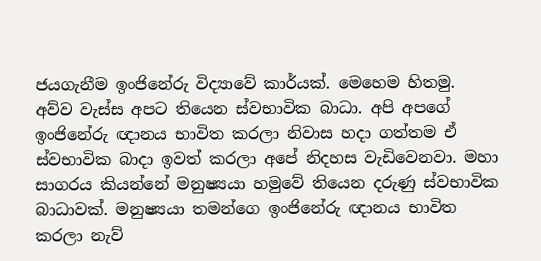ජයගැනීම ඉංජිනේරු විද්‍යාවේ කාර්යක්. මෙහෙම හිතමු. අව්ව වැස්ස අපට තියෙන ස්වභාවික බාධා. අපි අපගේ ඉංජිනේරු ඥානය භාවිත කරලා නිවාස හදා ගත්තම ඒ ස්වභාවික බාදා ඉවත් කරලා අපේ නිදහස වැඩිවෙනවා. මහා සාගරය කියන්නේ මනුෂ්‍යයා හමුවේ තියෙන දරුණු ස්වභාවික බාධාවක්. මනුෂ්‍යයා තමන්ගෙ ඉංජිනේරු ඥානය භාවිත කරලා නැව්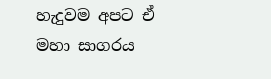හැදුවම අපට ඒ මහා සාගරය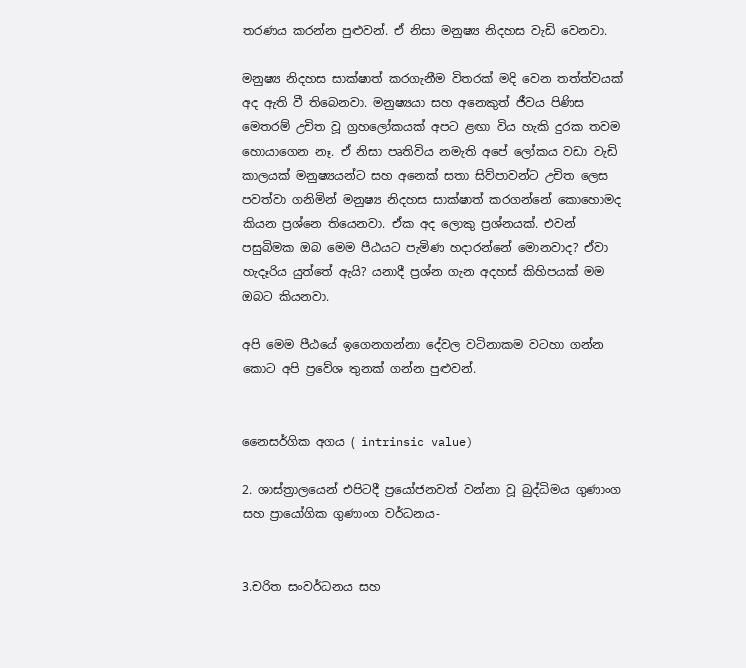තරණය කරන්න පුළුවන්. ඒ නිසා මනුෂ්‍ය නිදහස වැඩි වෙනවා.

මනුෂ්‍ය නිදහස සාක්ෂාත් කරගැනීම විතරක් මදි වෙන තත්ත්වයක් අද ඇති වී තිබෙනවා. මනුෂ්‍යයා සහ අනෙකුත් ජීවය පිණිස මෙතරම් උචිත වූ ග්‍රහලෝකයක් අපට ළඟා විය හැකි දුරක තවම හොයාගෙන නෑ. ඒ නිසා පෘතිවිය නමැති අපේ ලෝකය වඩා වැඩි කාලයක් මනුෂ්‍යයන්ට සහ අනෙක් සතා සිව්පාවන්ට උචිත ලෙස පවත්වා ගනිමින් මනුෂ්‍ය නිදහස සාක්ෂාත් කරගන්නේ කොහොමද කියන ප්‍රශ්නෙ තියෙනවා. ඒක අද ලොකු ප්‍රශ්නයක්. එවන් පසුබිමක ඔබ මෙම පීඨයට පැමිණ හදාරන්නේ මොනවාද? ඒවා හැදෑරිය යුත්තේ ඇයි? යනාදී ප්‍රශ්න ගැන අදහස් කිහිපයක් මම ඔබට කියනවා.

අපි මෙම පීඨයේ ඉගෙනගන්නා දේවල වටිනාකම වටහා ගන්න කොට අපි ප්‍රවේශ තුනක් ගන්න පුළුවන්.


නෛසර්ගික අගය ( intrinsic value)

2. ශාස්ත්‍රාලයෙන් එපිටදී ප්‍රයෝජනවත් වන්නා වූ බුද්ධිමය ගුණාංග සහ ප්‍රායෝගික ගුණාංග වර්ධනය-


3.චරිත සංවර්ධනය සහ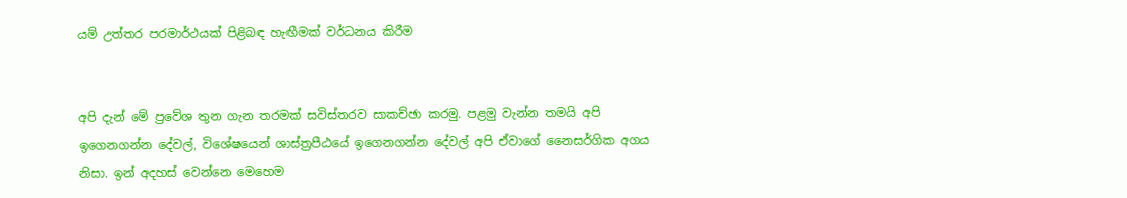යම් උත්තර පරමාර්ථයක් පිළිබඳ හැඟීමක් වර්ධනය කිරීම


අපි දැන් මේ ප්‍රවේශ තුන ගැන තරමක් සවිස්තරව සාකච්ඡා කරමු. පළමු වැන්න තමයි අපි ඉගෙනගන්න දේවල්, විශේෂයෙන් ශාස්ත්‍රපීඨයේ ඉගෙනගන්න දේවල් අපි ඒවාගේ නෛසර්ගික අගය නිසා. ඉන් අදහස් වෙන්නෙ මෙහෙම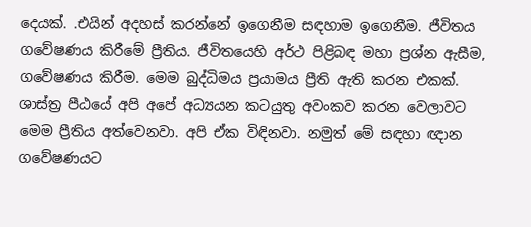දෙයක්. .එයින් අදහස් කරන්නේ ඉගෙනීම සඳහාම ඉගෙනීම. ජීවිතය ගවේෂණය කිරීමේ ප්‍රීතිය. ජීවිතයෙහි අර්ථ පිළිබඳ මහා ප්‍රශ්න ඇසීම, ගවේෂණය කිරීම. මෙම බුද්ධිමය ප්‍රයාමය ප්‍රීති ඇති කරන එකක්. ශාස්ත්‍ර පීඨයේ අපි අපේ අධ්‍යයන කටයුතු අවංකව කරන වෙලාවට මෙම ප්‍රීතිය අත්වෙනවා. අපි ඒක විඳිනවා. නමුත් මේ සඳහා ඥාන ගවේෂණයට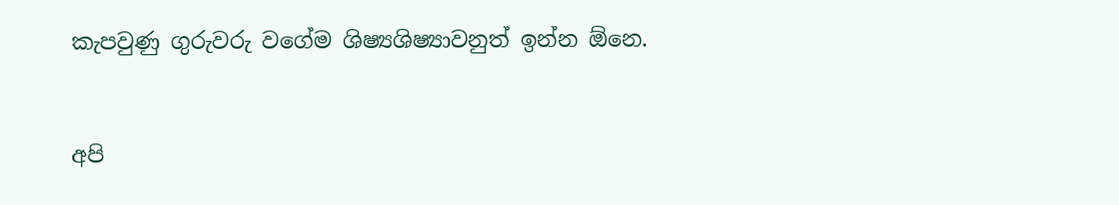කැපවුණු ගුරුවරු වගේම ශිෂ්‍යශිෂ්‍යාවනුත් ඉන්න ඕනෙ.


අපි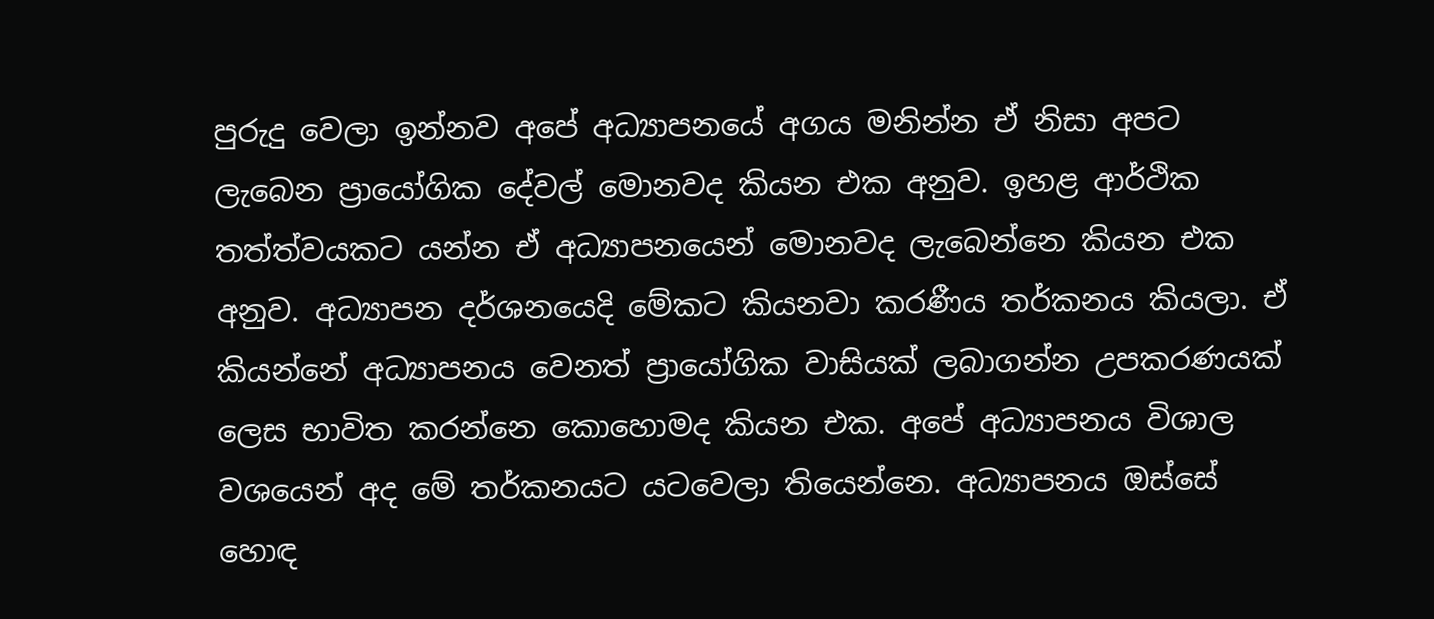පුරුදු වෙලා ඉන්නව අපේ අධ්‍යාපනයේ අගය මනින්න ඒ නිසා අපට ලැබෙන ප්‍රායෝගික දේවල් මොනවද කියන එක අනුව. ඉහළ ආර්ථික තත්ත්වයකට යන්න ඒ අධ්‍යාපනයෙන් මොනවද ලැබෙන්නෙ කියන එක අනුව. අධ්‍යාපන දර්ශනයෙදි මේකට කියනවා කරණීය තර්කනය කියලා. ඒ කියන්නේ අධ්‍යාපනය වෙනත් ප්‍රායෝගික වාසියක් ලබාගන්න උපකරණයක් ලෙස භාවිත කරන්නෙ කොහොමද කියන එක. අපේ අධ්‍යාපනය විශාල වශයෙන් අද මේ තර්කනයට යටවෙලා තියෙන්නෙ. අධ්‍යාපනය ඔස්සේ හොඳ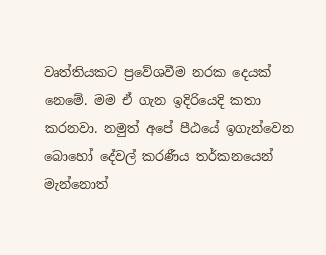වෘත්තියකට ප්‍රවේශවීම නරක දෙයක් නෙමේ. මම ඒ ගැන ඉදිරියෙදි කතා කරනවා. නමුත් අපේ පීඨයේ ඉගැන්වෙන බොහෝ දේවල් කරණීය තර්කනයෙන් මැන්නොත්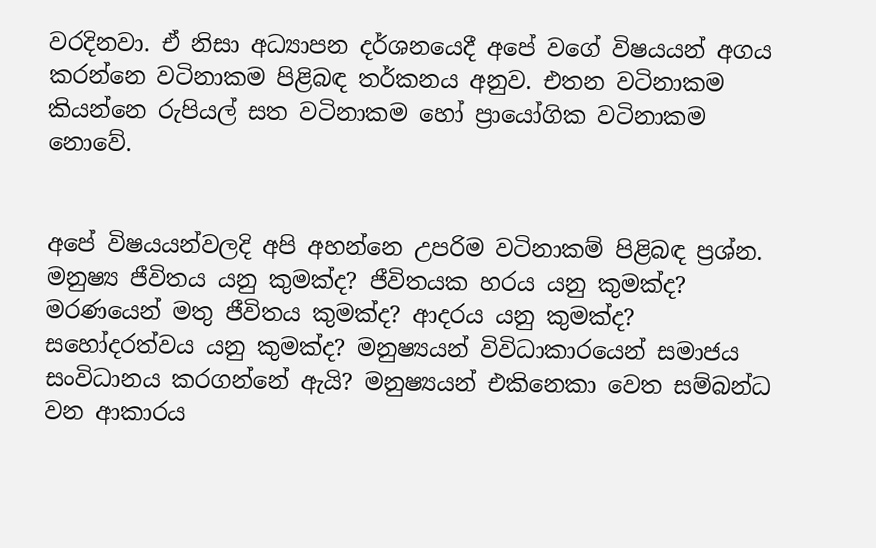වරදිනවා. ඒ නිසා අධ්‍යාපන දර්ශනයෙදී අපේ වගේ විෂයයන් අගය කරන්නෙ වටිනාකම පිළිබඳ තර්කනය අනුව. එතන වටිනාකම කියන්නෙ රුපියල් සත වටිනාකම හෝ ප්‍රායෝගික වටිනාකම නොවේ.


අපේ විෂයයන්වලදි අපි අහන්නෙ උපරිම වටිනාකම් පිළිබඳ ප්‍රශ්න. මනුෂ්‍ය ජීවිතය යනු කුමක්ද? ජීවිතයක හරය යනු කුමක්ද? මරණයෙන් මතු ජීවිතය කුමක්ද? ආදරය යනු කුමක්ද? සහෝදරත්වය යනු කුමක්ද? මනුෂ්‍යයන් විවිධාකාරයෙන් සමාජය සංවිධානය කරගන්නේ ඇයි? මනුෂ්‍යයන් එකිනෙකා වෙත සම්බන්ධ වන ආකාරය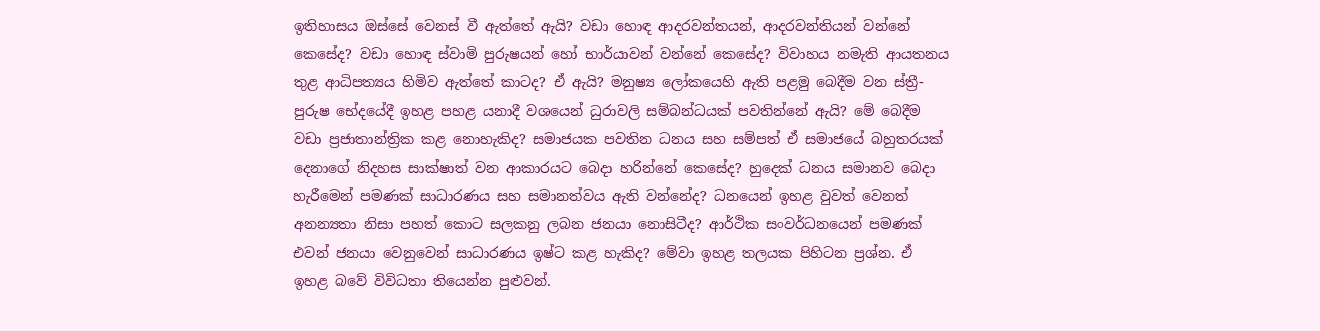ඉතිහාසය ඔස්සේ වෙනස් වී ඇත්තේ ඇයි? වඩා හොඳ ආදරවන්තයන්, ආදරවන්තියන් වන්නේ කෙසේද? වඩා හොඳ ස්වාමි පුරුෂයන් හෝ භාර්යාවන් වන්නේ කෙසේද? විවාහය නමැති ආයතනය තුළ ආධිපත්‍යය හිමිව ඇත්තේ කාටද? ඒ ඇයි? මනුෂ්‍ය ලෝකයෙහි ඇති පළමු බෙදීම වන ස්ත්‍රී-පුරුෂ භේදයේදී ඉහළ පහළ යනාදී වශයෙන් ධුරාවලි සම්බන්ධයක් පවතින්නේ ඇයි? මේ බෙදීම වඩා ප්‍රජාතාන්ත්‍රික කළ නොහැකිද? සමාජයක පවතින ධනය සහ සම්පත් ඒ සමාජයේ බහුතරයක් දෙනාගේ නිදහස සාක්ෂාත් වන ආකාරයට බෙදා හරින්නේ කෙසේද? හුදෙක් ධනය සමානව බෙදා හැරීමෙන් පමණක් සාධාරණය සහ සමානත්වය ඇති වන්නේද? ධනයෙන් ඉහළ වුවත් වෙනත් අනන්‍යතා නිසා පහත් කොට සලකනු ලබන ජනයා නොසිටීද? ආර්ථික සංවර්ධනයෙන් පමණක් එවන් ජනයා වෙනුවෙන් සාධාරණය ඉෂ්ට කළ හැකිද? මේවා ඉහළ තලයක පිහිටන ප්‍රශ්න. ඒ ඉහළ බවේ විවිධතා තියෙන්න පුළුවන්.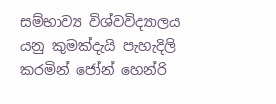සම්භාව්‍ය විශ්වවිද්‍යාලය යනු කුමක්දැයි පැහැදිලි කරමින් ජෝන් හෙන්රි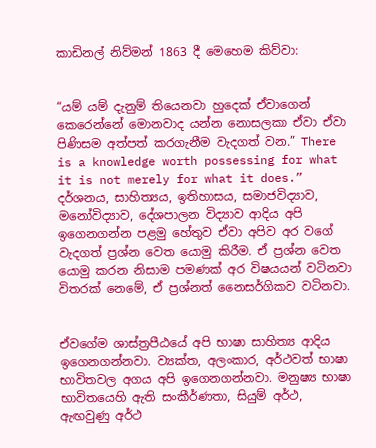කාඩිනල් නිව්මන් 1863 දී මෙහෙම කිව්වා:


“යම් යම් දැනුම් තියෙනවා හුදෙක් ඒවාගෙන් කෙරෙන්නේ මොනවාද යන්න නොසලකා ඒවා ඒවා පිණිසම අත්පත් කරගැනීම වැදගත් වන.” There is a knowledge worth possessing for what it is not merely for what it does.” දර්ශනය, සාහිත්‍යය, ඉතිහාසය, සමාජවිද්‍යාව, මනෝවිද්‍යාව, දේශපාලන විද්‍යාව ආදිය අපි ඉගෙනගන්න පළමු හේතුව ඒවා අපිව අර වගේ වැදගත් ප්‍රශ්න වෙත යොමු කිරීම. ඒ ප්‍රශ්න වෙත යොමු කරන නිසාම පමණක් අර විෂයයන් වටිනවා විතරක් නෙමේ, ඒ ප්‍රශ්නත් නෛසර්ගිකව වටිනවා.


ඒවගේම ශාස්ත්‍රපීඨයේ අපි භාෂා සාහිත්‍ය ආදිය ඉගෙනගන්නවා. ව්‍යක්ත, අලංකාර, අර්ථවත් භාෂා භාවිතවල අගය අපි ඉගෙනගන්නවා. මනුෂ්‍ය භාෂා භාවිතයෙහි ඇති සංකීර්ණතා, සියුම් අර්ථ, ඇඟවුණු අර්ථ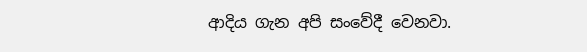ආදිය ගැන අපි සංවේදී වෙනවා.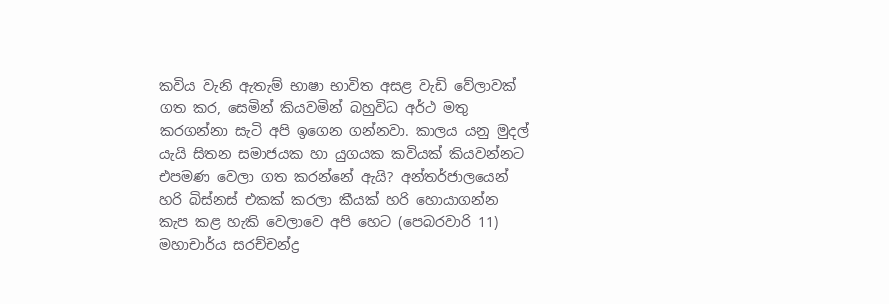කවිය වැනි ඇතැම් භාෂා භාවිත අසළ වැඩි වේලාවක් ගත කර, සෙමින් කියවමින් බහුවිධ අර්ථ මතු කරගන්නා සැටි අපි ඉගෙන ගන්නවා. කාලය යනු මුදල් යැයි සිතන සමාජයක හා යුගයක කවියක් කියවන්නට එපමණ වෙලා ගත කරන්නේ ඇයි? අන්තර්ජාලයෙන් හරි බිස්නස් එකක් කරලා කීයක් හරි හොයාගන්න කැප කළ හැකි වෙලාවෙ අපි හෙට (පෙබරවාරි 11) මහාචාර්ය සරච්චන්ද්‍ර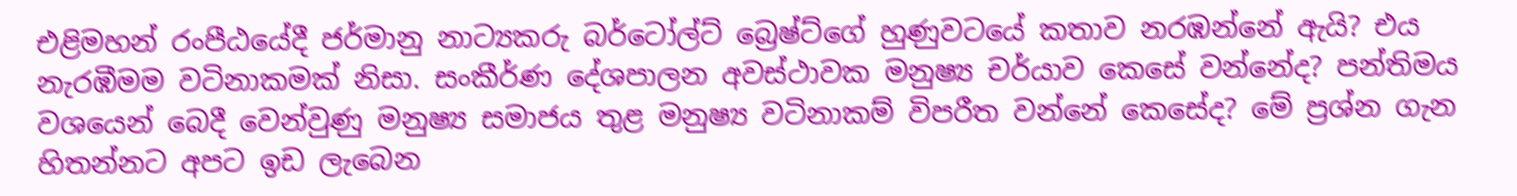එළිමහන් රංපීඨයේදී ජර්මානු නාට්‍යකරු බර්ටෝල්ට් බ්‍රෙෂ්ට්ගේ හුණුවටයේ කතාව නරඹන්නේ ඇයි? එය නැරඹීමම වටිනාකමක් නිසා. සංකීර්ණ දේශපාලන අවස්ථාවක මනුෂ්‍ය චර්යාව කෙසේ වන්නේද? පන්තිමය වශයෙන් බෙදී වෙන්වුණු මනුෂ්‍ය සමාජය තුළ මනුෂ්‍ය වටිනාකම් විපරීත වන්නේ කෙසේද? මේ ප්‍රශ්න ගැන හිතන්නට අපට ඉඩ ලැබෙන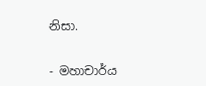නිසා.


- මහාචාර්ය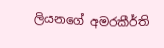ලියනගේ අමරකීර්ති